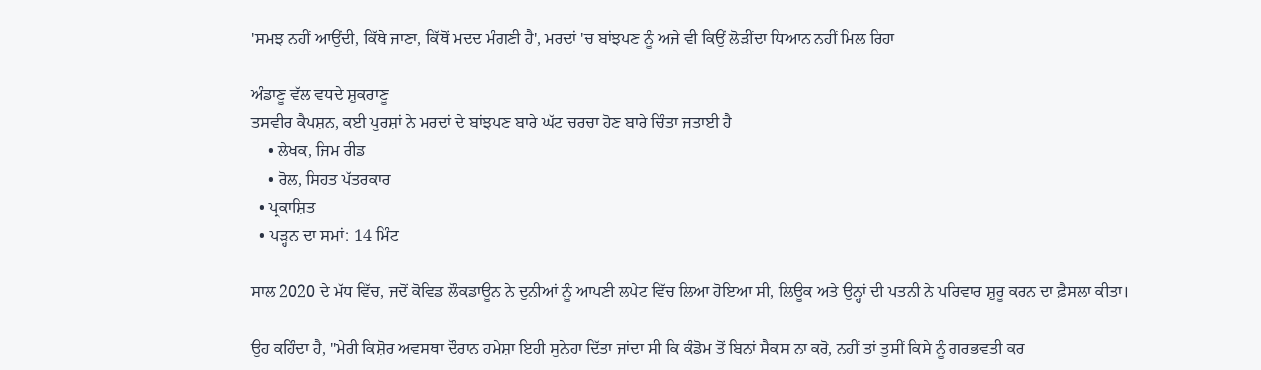'ਸਮਝ ਨਹੀਂ ਆਉਂਦੀ, ਕਿੱਥੇ ਜਾਣਾ, ਕਿੱਥੋਂ ਮਦਦ ਮੰਗਣੀ ਹੈ', ਮਰਦਾਂ 'ਚ ਬਾਂਝਪਣ ਨੂੰ ਅਜੇ ਵੀ ਕਿਉਂ ਲੋੜੀਂਦਾ ਧਿਆਨ ਨਹੀਂ ਮਿਲ ਰਿਹਾ

ਅੰਡਾਣੂ ਵੱਲ ਵਧਦੇ ਸ਼ੁਕਰਾਣੂ
ਤਸਵੀਰ ਕੈਪਸ਼ਨ, ਕਈ ਪੁਰਸ਼ਾਂ ਨੇ ਮਰਦਾਂ ਦੇ ਬਾਂਝਪਣ ਬਾਰੇ ਘੱਟ ਚਰਚਾ ਹੋਣ ਬਾਰੇ ਚਿੰਤਾ ਜਤਾਈ ਹੈ
    • ਲੇਖਕ, ਜਿਮ ਰੀਡ
    • ਰੋਲ, ਸਿਹਤ ਪੱਤਰਕਾਰ
  • ਪ੍ਰਕਾਸ਼ਿਤ
  • ਪੜ੍ਹਨ ਦਾ ਸਮਾਂ: 14 ਮਿੰਟ

ਸਾਲ 2020 ਦੇ ਮੱਧ ਵਿੱਚ, ਜਦੋਂ ਕੋਵਿਡ ਲੌਕਡਾਊਨ ਨੇ ਦੁਨੀਆਂ ਨੂੰ ਆਪਣੀ ਲਪੇਟ ਵਿੱਚ ਲਿਆ ਹੋਇਆ ਸੀ, ਲਿਊਕ ਅਤੇ ਉਨ੍ਹਾਂ ਦੀ ਪਤਨੀ ਨੇ ਪਰਿਵਾਰ ਸ਼ੁਰੂ ਕਰਨ ਦਾ ਫ਼ੈਸਲਾ ਕੀਤਾ।

ਉਹ ਕਹਿੰਦਾ ਹੈ, "ਮੇਰੀ ਕਿਸ਼ੋਰ ਅਵਸਥਾ ਦੌਰਾਨ ਹਮੇਸ਼ਾ ਇਹੀ ਸੁਨੇਹਾ ਦਿੱਤਾ ਜਾਂਦਾ ਸੀ ਕਿ ਕੰਡੋਮ ਤੋਂ ਬਿਨਾਂ ਸੈਕਸ ਨਾ ਕਰੋ, ਨਹੀਂ ਤਾਂ ਤੁਸੀਂ ਕਿਸੇ ਨੂੰ ਗਰਭਵਤੀ ਕਰ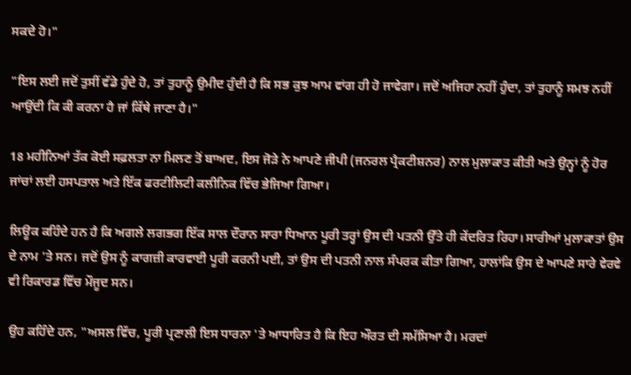ਸਕਦੇ ਹੋ।"

"ਇਸ ਲਈ ਜਦੋਂ ਤੁਸੀਂ ਵੱਡੇ ਹੁੰਦੇ ਹੋ, ਤਾਂ ਤੁਹਾਨੂੰ ਉਮੀਦ ਹੁੰਦੀ ਹੈ ਕਿ ਸਭ ਕੁਝ ਆਮ ਵਾਂਗ ਹੀ ਹੋ ਜਾਵੇਗਾ। ਜਦੋਂ ਅਜਿਹਾ ਨਹੀਂ ਹੁੰਦਾ, ਤਾਂ ਤੁਹਾਨੂੰ ਸਮਝ ਨਹੀਂ ਆਉਂਦੀ ਕਿ ਕੀ ਕਰਨਾ ਹੈ ਜਾਂ ਕਿੱਥੇ ਜਾਣਾ ਹੈ।"

18 ਮਹੀਨਿਆਂ ਤੱਕ ਕੋਈ ਸਫ਼ਲਤਾ ਨਾ ਮਿਲਣ ਤੋਂ ਬਾਅਦ, ਇਸ ਜੋੜੇ ਨੇ ਆਪਣੇ ਜੀਪੀ (ਜਨਰਲ ਪ੍ਰੈਕਟੀਸ਼ਨਰ) ਨਾਲ ਮੁਲਾਕਾਤ ਕੀਤੀ ਅਤੇ ਉਨ੍ਹਾਂ ਨੂੰ ਹੋਰ ਜਾਂਚਾਂ ਲਈ ਹਸਪਤਾਲ ਅਤੇ ਇੱਕ ਫਰਟੀਲਿਟੀ ਕਲੀਨਿਕ ਵਿੱਚ ਭੇਜਿਆ ਗਿਆ।

ਲਿਊਕ ਕਹਿੰਦੇ ਹਨ ਹੈ ਕਿ ਅਗਲੇ ਲਗਭਗ ਇੱਕ ਸਾਲ ਦੌਰਾਨ ਸਾਰਾ ਧਿਆਨ ਪੂਰੀ ਤਰ੍ਹਾਂ ਉਸ ਦੀ ਪਤਨੀ ਉੱਤੇ ਹੀ ਕੇਂਦਰਿਤ ਰਿਹਾ। ਸਾਰੀਆਂ ਮੁਲਾਕਾਤਾਂ ਉਸ ਦੇ ਨਾਮ 'ਤੇ ਸਨ। ਜਦੋਂ ਉਸ ਨੂੰ ਕਾਗਜ਼ੀ ਕਾਰਵਾਈ ਪੂਰੀ ਕਰਨੀ ਪਈ, ਤਾਂ ਉਸ ਦੀ ਪਤਨੀ ਨਾਲ ਸੰਪਰਕ ਕੀਤਾ ਗਿਆ, ਹਾਲਾਂਕਿ ਉਸ ਦੇ ਆਪਣੇ ਸਾਰੇ ਵੇਰਵੇ ਵੀ ਰਿਕਾਰਡ ਵਿੱਚ ਮੌਜੂਦ ਸਨ।

ਉਹ ਕਹਿੰਦੇ ਹਨ, "ਅਸਲ ਵਿੱਚ, ਪੂਰੀ ਪ੍ਰਣਾਲੀ ਇਸ ਧਾਰਨਾ 'ਤੇ ਆਧਾਰਿਤ ਹੈ ਕਿ ਇਹ ਔਰਤ ਦੀ ਸਮੱਸਿਆ ਹੈ। ਮਰਦਾਂ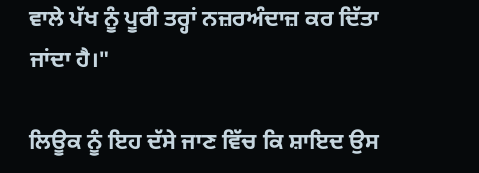ਵਾਲੇ ਪੱਖ ਨੂੰ ਪੂਰੀ ਤਰ੍ਹਾਂ ਨਜ਼ਰਅੰਦਾਜ਼ ਕਰ ਦਿੱਤਾ ਜਾਂਦਾ ਹੈ।"

ਲਿਊਕ ਨੂੰ ਇਹ ਦੱਸੇ ਜਾਣ ਵਿੱਚ ਕਿ ਸ਼ਾਇਦ ਉਸ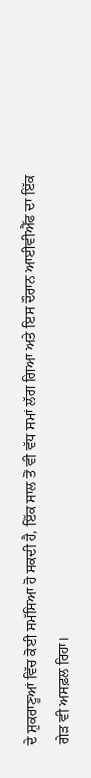ਦੇ ਸ਼ੁਕਰਾਣੂਆਂ ਵਿੱਚ ਕੋਈ ਸਮੱਸਿਆ ਹੋ ਸਕਦੀ ਹੈ, ਇੱਕ ਸਾਲ ਤੋਂ ਵੀ ਵੱਧ ਸਮਾਂ ਲੱਗ ਗਿਆ ਅਤੇ ਇਸ ਦੌਰਾਨ ਆਈਵੀਐੱਫ ਦਾ ਇੱਕ ਗੇੜ ਵੀ ਅਸਫ਼ਲ ਰਿਹਾ।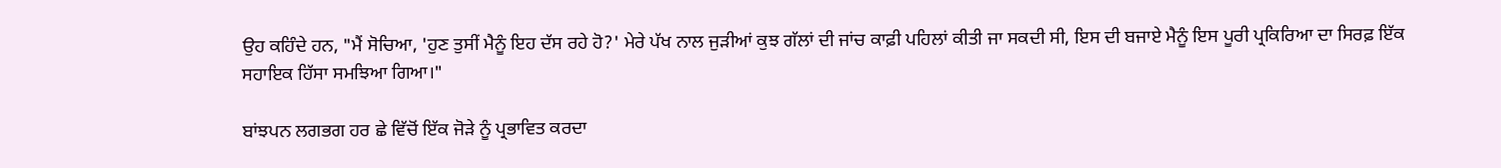ਉਹ ਕਹਿੰਦੇ ਹਨ, "ਮੈਂ ਸੋਚਿਆ, 'ਹੁਣ ਤੁਸੀਂ ਮੈਨੂੰ ਇਹ ਦੱਸ ਰਹੇ ਹੋ?' ਮੇਰੇ ਪੱਖ ਨਾਲ ਜੁੜੀਆਂ ਕੁਝ ਗੱਲਾਂ ਦੀ ਜਾਂਚ ਕਾਫ਼ੀ ਪਹਿਲਾਂ ਕੀਤੀ ਜਾ ਸਕਦੀ ਸੀ, ਇਸ ਦੀ ਬਜਾਏ ਮੈਨੂੰ ਇਸ ਪੂਰੀ ਪ੍ਰਕਿਰਿਆ ਦਾ ਸਿਰਫ਼ ਇੱਕ ਸਹਾਇਕ ਹਿੱਸਾ ਸਮਝਿਆ ਗਿਆ।"

ਬਾਂਝਪਨ ਲਗਭਗ ਹਰ ਛੇ ਵਿੱਚੋਂ ਇੱਕ ਜੋੜੇ ਨੂੰ ਪ੍ਰਭਾਵਿਤ ਕਰਦਾ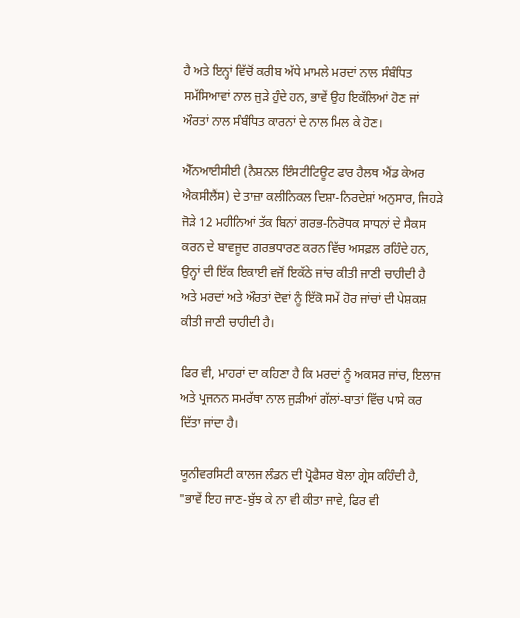ਹੈ ਅਤੇ ਇਨ੍ਹਾਂ ਵਿੱਚੋਂ ਕਰੀਬ ਅੱਧੇ ਮਾਮਲੇ ਮਰਦਾਂ ਨਾਲ ਸੰਬੰਧਿਤ ਸਮੱਸਿਆਵਾਂ ਨਾਲ ਜੁੜੇ ਹੁੰਦੇ ਹਨ, ਭਾਵੇਂ ਉਹ ਇਕੱਲਿਆਂ ਹੋਣ ਜਾਂ ਔਰਤਾਂ ਨਾਲ ਸੰਬੰਧਿਤ ਕਾਰਨਾਂ ਦੇ ਨਾਲ ਮਿਲ ਕੇ ਹੋਣ।

ਐੱਨਆਈਸੀਈ (ਨੈਸ਼ਨਲ ਇੰਸਟੀਟਿਊਟ ਫਾਰ ਹੈਲਥ ਐਂਡ ਕੇਅਰ ਐਕਸੀਲੈਂਸ) ਦੇ ਤਾਜ਼ਾ ਕਲੀਨਿਕਲ ਦਿਸ਼ਾ-ਨਿਰਦੇਸ਼ਾਂ ਅਨੁਸਾਰ, ਜਿਹੜੇ ਜੋੜੇ 12 ਮਹੀਨਿਆਂ ਤੱਕ ਬਿਨਾਂ ਗਰਭ-ਨਿਰੋਧਕ ਸਾਧਨਾਂ ਦੇ ਸੈਕਸ ਕਰਨ ਦੇ ਬਾਵਜੂਦ ਗਰਭਧਾਰਣ ਕਰਨ ਵਿੱਚ ਅਸਫ਼ਲ ਰਹਿੰਦੇ ਹਨ, ਉਨ੍ਹਾਂ ਦੀ ਇੱਕ ਇਕਾਈ ਵਜੋਂ ਇਕੱਠੇ ਜਾਂਚ ਕੀਤੀ ਜਾਣੀ ਚਾਹੀਦੀ ਹੈ ਅਤੇ ਮਰਦਾਂ ਅਤੇ ਔਰਤਾਂ ਦੋਵਾਂ ਨੂੰ ਇੱਕੋ ਸਮੇਂ ਹੋਰ ਜਾਂਚਾਂ ਦੀ ਪੇਸ਼ਕਸ਼ ਕੀਤੀ ਜਾਣੀ ਚਾਹੀਦੀ ਹੈ।

ਫਿਰ ਵੀ, ਮਾਹਰਾਂ ਦਾ ਕਹਿਣਾ ਹੈ ਕਿ ਮਰਦਾਂ ਨੂੰ ਅਕਸਰ ਜਾਂਚ, ਇਲਾਜ ਅਤੇ ਪ੍ਰਜਨਨ ਸਮਰੱਥਾ ਨਾਲ ਜੁੜੀਆਂ ਗੱਲਾਂ-ਬਾਤਾਂ ਵਿੱਚ ਪਾਸੇ ਕਰ ਦਿੱਤਾ ਜਾਂਦਾ ਹੈ।

ਯੂਨੀਵਰਸਿਟੀ ਕਾਲਜ ਲੰਡਨ ਦੀ ਪ੍ਰੋਫੈਸਰ ਬੋਲਾ ਗ੍ਰੇਸ ਕਹਿੰਦੀ ਹੈ, "ਭਾਵੇਂ ਇਹ ਜਾਣ-ਬੁੱਝ ਕੇ ਨਾ ਵੀ ਕੀਤਾ ਜਾਵੇ, ਫਿਰ ਵੀ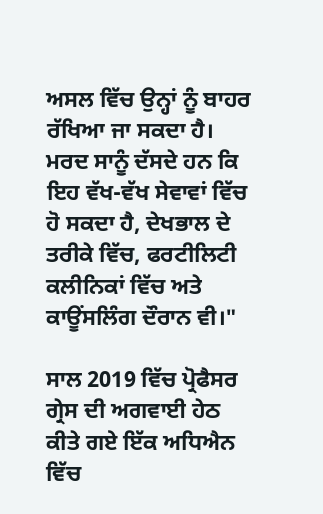ਅਸਲ ਵਿੱਚ ਉਨ੍ਹਾਂ ਨੂੰ ਬਾਹਰ ਰੱਖਿਆ ਜਾ ਸਕਦਾ ਹੈ। ਮਰਦ ਸਾਨੂੰ ਦੱਸਦੇ ਹਨ ਕਿ ਇਹ ਵੱਖ-ਵੱਖ ਸੇਵਾਵਾਂ ਵਿੱਚ ਹੋ ਸਕਦਾ ਹੈ, ਦੇਖਭਾਲ ਦੇ ਤਰੀਕੇ ਵਿੱਚ, ਫਰਟੀਲਿਟੀ ਕਲੀਨਿਕਾਂ ਵਿੱਚ ਅਤੇ ਕਾਊਂਸਲਿੰਗ ਦੌਰਾਨ ਵੀ।"

ਸਾਲ 2019 ਵਿੱਚ ਪ੍ਰੋਫੈਸਰ ਗ੍ਰੇਸ ਦੀ ਅਗਵਾਈ ਹੇਠ ਕੀਤੇ ਗਏ ਇੱਕ ਅਧਿਐਨ ਵਿੱਚ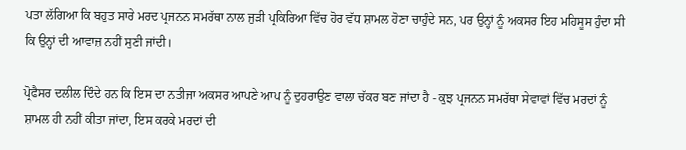ਪਤਾ ਲੱਗਿਆ ਕਿ ਬਹੁਤ ਸਾਰੇ ਮਰਦ ਪ੍ਰਜਨਨ ਸਮਰੱਥਾ ਨਾਲ ਜੁੜੀ ਪ੍ਰਕਿਰਿਆ ਵਿੱਚ ਹੋਰ ਵੱਧ ਸ਼ਾਮਲ ਹੋਣਾ ਚਾਹੁੰਦੇ ਸਨ, ਪਰ ਉਨ੍ਹਾਂ ਨੂੰ ਅਕਸਰ ਇਹ ਮਹਿਸੂਸ ਹੁੰਦਾ ਸੀ ਕਿ ਉਨ੍ਹਾਂ ਦੀ ਆਵਾਜ਼ ਨਹੀਂ ਸੁਣੀ ਜਾਂਦੀ।

ਪ੍ਰੋਫੈਸਰ ਦਲੀਲ ਦਿੰਦੇ ਹਨ ਕਿ ਇਸ ਦਾ ਨਤੀਜਾ ਅਕਸਰ ਆਪਣੇ ਆਪ ਨੂੰ ਦੁਹਰਾਉਣ ਵਾਲਾ ਚੱਕਰ ਬਣ ਜਾਂਦਾ ਹੈ - ਕੁਝ ਪ੍ਰਜਨਨ ਸਮਰੱਥਾ ਸੇਵਾਵਾਂ ਵਿੱਚ ਮਰਦਾਂ ਨੂੰ ਸ਼ਾਮਲ ਹੀ ਨਹੀਂ ਕੀਤਾ ਜਾਂਦਾ, ਇਸ ਕਰਕੇ ਮਰਦਾਂ ਦੀ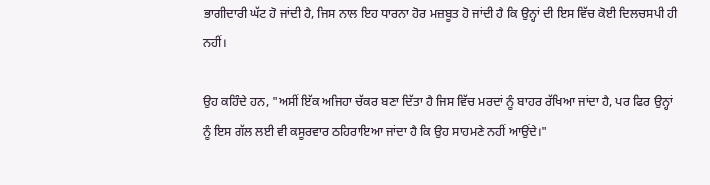ਭਾਗੀਦਾਰੀ ਘੱਟ ਹੋ ਜਾਂਦੀ ਹੈ, ਜਿਸ ਨਾਲ ਇਹ ਧਾਰਨਾ ਹੋਰ ਮਜ਼ਬੂਤ ਹੋ ਜਾਂਦੀ ਹੈ ਕਿ ਉਨ੍ਹਾਂ ਦੀ ਇਸ ਵਿੱਚ ਕੋਈ ਦਿਲਚਸਪੀ ਹੀ ਨਹੀਂ।

ਉਹ ਕਹਿੰਦੇ ਹਨ, "ਅਸੀਂ ਇੱਕ ਅਜਿਹਾ ਚੱਕਰ ਬਣਾ ਦਿੱਤਾ ਹੈ ਜਿਸ ਵਿੱਚ ਮਰਦਾਂ ਨੂੰ ਬਾਹਰ ਰੱਖਿਆ ਜਾਂਦਾ ਹੈ, ਪਰ ਫਿਰ ਉਨ੍ਹਾਂ ਨੂੰ ਇਸ ਗੱਲ ਲਈ ਵੀ ਕਸੂਰਵਾਰ ਠਹਿਰਾਇਆ ਜਾਂਦਾ ਹੈ ਕਿ ਉਹ ਸਾਹਮਣੇ ਨਹੀਂ ਆਉਂਦੇ।"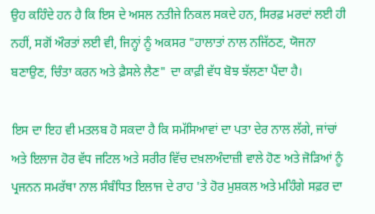ਉਹ ਕਹਿੰਦੇ ਹਨ ਹੈ ਕਿ ਇਸ ਦੇ ਅਸਲ ਨਤੀਜੇ ਨਿਕਲ ਸਕਦੇ ਹਨ, ਸਿਰਫ਼ ਮਰਦਾਂ ਲਈ ਹੀ ਨਹੀਂ, ਸਗੋਂ ਔਰਤਾਂ ਲਈ ਵੀ, ਜਿਨ੍ਹਾਂ ਨੂੰ ਅਕਸਰ "ਹਾਲਾਤਾਂ ਨਾਲ ਨਜਿੱਠਣ, ਯੋਜਨਾ ਬਣਾਉਣ, ਚਿੰਤਾ ਕਰਨ ਅਤੇ ਫ਼ੈਸਲੇ ਲੈਣ" ਦਾ ਕਾਫ਼ੀ ਵੱਧ ਬੋਝ ਝੱਲਣਾ ਪੈਂਦਾ ਹੈ।

ਇਸ ਦਾ ਇਹ ਵੀ ਮਤਲਬ ਹੋ ਸਕਦਾ ਹੈ ਕਿ ਸਮੱਸਿਆਵਾਂ ਦਾ ਪਤਾ ਦੇਰ ਨਾਲ ਲੱਗੇ, ਜਾਂਚਾਂ ਅਤੇ ਇਲਾਜ ਹੋਰ ਵੱਧ ਜਟਿਲ ਅਤੇ ਸਰੀਰ ਵਿੱਚ ਦਖ਼ਲਅੰਦਾਜ਼ੀ ਵਾਲੇ ਹੋਣ ਅਤੇ ਜੋੜਿਆਂ ਨੂੰ ਪ੍ਰਜਨਨ ਸਮਰੱਥਾ ਨਾਲ ਸੰਬੰਧਿਤ ਇਲਾਜ ਦੇ ਰਾਹ 'ਤੇ ਹੋਰ ਮੁਸ਼ਕਲ ਅਤੇ ਮਹਿੰਗੇ ਸਫ਼ਰ ਦਾ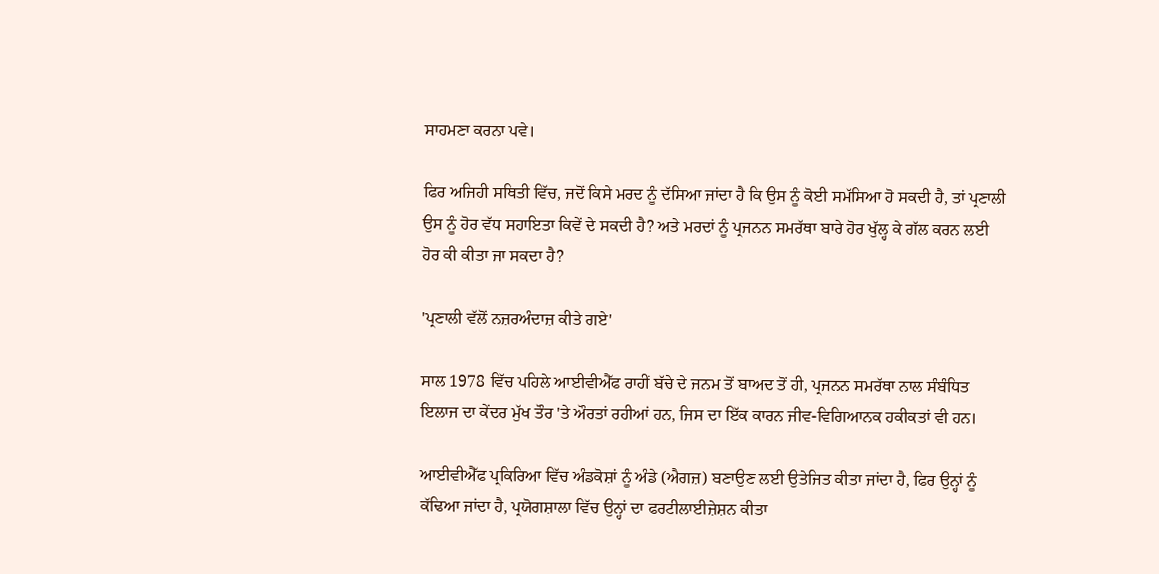ਸਾਹਮਣਾ ਕਰਨਾ ਪਵੇ।

ਫਿਰ ਅਜਿਹੀ ਸਥਿਤੀ ਵਿੱਚ, ਜਦੋਂ ਕਿਸੇ ਮਰਦ ਨੂੰ ਦੱਸਿਆ ਜਾਂਦਾ ਹੈ ਕਿ ਉਸ ਨੂੰ ਕੋਈ ਸਮੱਸਿਆ ਹੋ ਸਕਦੀ ਹੈ, ਤਾਂ ਪ੍ਰਣਾਲੀ ਉਸ ਨੂੰ ਹੋਰ ਵੱਧ ਸਹਾਇਤਾ ਕਿਵੇਂ ਦੇ ਸਕਦੀ ਹੈ? ਅਤੇ ਮਰਦਾਂ ਨੂੰ ਪ੍ਰਜਨਨ ਸਮਰੱਥਾ ਬਾਰੇ ਹੋਰ ਖੁੱਲ੍ਹ ਕੇ ਗੱਲ ਕਰਨ ਲਈ ਹੋਰ ਕੀ ਕੀਤਾ ਜਾ ਸਕਦਾ ਹੈ?

'ਪ੍ਰਣਾਲੀ ਵੱਲੋਂ ਨਜ਼ਰਅੰਦਾਜ਼ ਕੀਤੇ ਗਏ'

ਸਾਲ 1978 ਵਿੱਚ ਪਹਿਲੇ ਆਈਵੀਐੱਫ ਰਾਹੀਂ ਬੱਚੇ ਦੇ ਜਨਮ ਤੋਂ ਬਾਅਦ ਤੋਂ ਹੀ, ਪ੍ਰਜਨਨ ਸਮਰੱਥਾ ਨਾਲ ਸੰਬੰਧਿਤ ਇਲਾਜ ਦਾ ਕੇਂਦਰ ਮੁੱਖ ਤੌਰ 'ਤੇ ਔਰਤਾਂ ਰਹੀਆਂ ਹਨ, ਜਿਸ ਦਾ ਇੱਕ ਕਾਰਨ ਜੀਵ-ਵਿਗਿਆਨਕ ਹਕੀਕਤਾਂ ਵੀ ਹਨ।

ਆਈਵੀਐੱਫ ਪ੍ਰਕਿਰਿਆ ਵਿੱਚ ਅੰਡਕੋਸ਼ਾਂ ਨੂੰ ਅੰਡੇ (ਐਗਜ਼) ਬਣਾਉਣ ਲਈ ਉਤੇਜਿਤ ਕੀਤਾ ਜਾਂਦਾ ਹੈ, ਫਿਰ ਉਨ੍ਹਾਂ ਨੂੰ ਕੱਢਿਆ ਜਾਂਦਾ ਹੈ, ਪ੍ਰਯੋਗਸ਼ਾਲਾ ਵਿੱਚ ਉਨ੍ਹਾਂ ਦਾ ਫਰਟੀਲਾਈਜ਼ੇਸ਼ਨ ਕੀਤਾ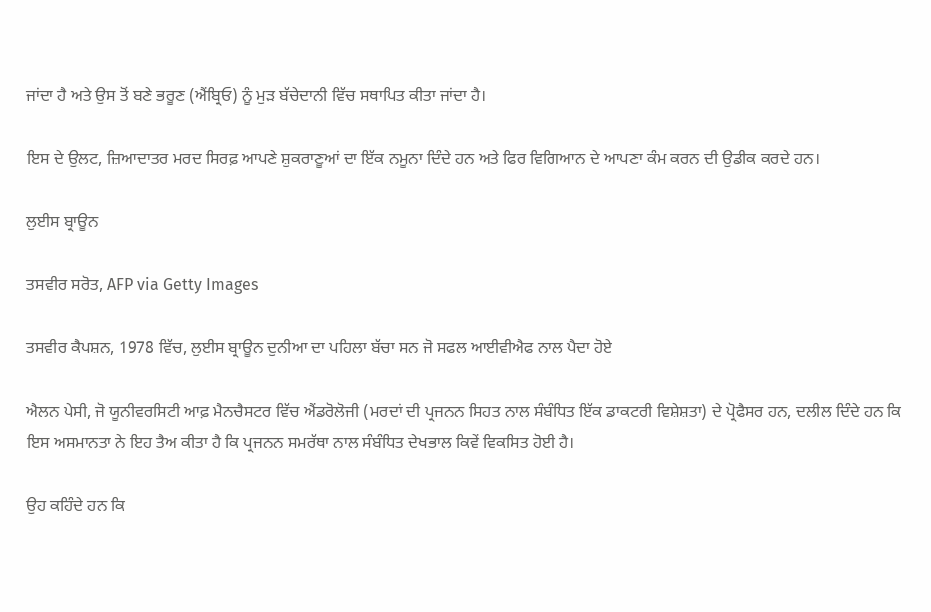ਜਾਂਦਾ ਹੈ ਅਤੇ ਉਸ ਤੋਂ ਬਣੇ ਭਰੂਣ (ਐਂਬ੍ਰਿਓ) ਨੂੰ ਮੁੜ ਬੱਚੇਦਾਨੀ ਵਿੱਚ ਸਥਾਪਿਤ ਕੀਤਾ ਜਾਂਦਾ ਹੈ।

ਇਸ ਦੇ ਉਲਟ, ਜ਼ਿਆਦਾਤਰ ਮਰਦ ਸਿਰਫ਼ ਆਪਣੇ ਸ਼ੁਕਰਾਣੂਆਂ ਦਾ ਇੱਕ ਨਮੂਨਾ ਦਿੰਦੇ ਹਨ ਅਤੇ ਫਿਰ ਵਿਗਿਆਨ ਦੇ ਆਪਣਾ ਕੰਮ ਕਰਨ ਦੀ ਉਡੀਕ ਕਰਦੇ ਹਨ।

ਲੁਈਸ ਬ੍ਰਾਊਨ

ਤਸਵੀਰ ਸਰੋਤ, AFP via Getty Images

ਤਸਵੀਰ ਕੈਪਸ਼ਨ, 1978 ਵਿੱਚ, ਲੁਈਸ ਬ੍ਰਾਊਨ ਦੁਨੀਆ ਦਾ ਪਹਿਲਾ ਬੱਚਾ ਸਨ ਜੋ ਸਫਲ ਆਈਵੀਐਫ ਨਾਲ ਪੈਦਾ ਹੋਏ

ਐਲਨ ਪੇਸੀ, ਜੋ ਯੂਨੀਵਰਸਿਟੀ ਆਫ਼ ਮੈਨਚੈਸਟਰ ਵਿੱਚ ਐਂਡਰੋਲੋਜੀ (ਮਰਦਾਂ ਦੀ ਪ੍ਰਜਨਨ ਸਿਹਤ ਨਾਲ ਸੰਬੰਧਿਤ ਇੱਕ ਡਾਕਟਰੀ ਵਿਸ਼ੇਸ਼ਤਾ) ਦੇ ਪ੍ਰੋਫੈਸਰ ਹਨ, ਦਲੀਲ ਦਿੰਦੇ ਹਨ ਕਿ ਇਸ ਅਸਮਾਨਤਾ ਨੇ ਇਹ ਤੈਅ ਕੀਤਾ ਹੈ ਕਿ ਪ੍ਰਜਨਨ ਸਮਰੱਥਾ ਨਾਲ ਸੰਬੰਧਿਤ ਦੇਖਭਾਲ ਕਿਵੇਂ ਵਿਕਸਿਤ ਹੋਈ ਹੈ।

ਉਹ ਕਹਿੰਦੇ ਹਨ ਕਿ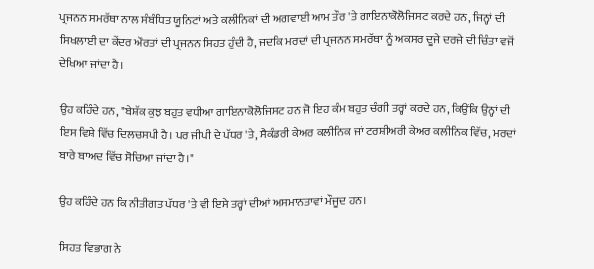ਪ੍ਰਜਨਨ ਸਮਰੱਥਾ ਨਾਲ ਸੰਬੰਧਿਤ ਯੂਨਿਟਾਂ ਅਤੇ ਕਲੀਨਿਕਾਂ ਦੀ ਅਗਵਾਈ ਆਮ ਤੌਰ 'ਤੇ ਗਾਇਨਾਕੋਲੋਜਿਸਟ ਕਰਦੇ ਹਨ, ਜਿਨ੍ਹਾਂ ਦੀ ਸਿਖਲਾਈ ਦਾ ਕੇਂਦਰ ਔਰਤਾਂ ਦੀ ਪ੍ਰਜਨਨ ਸਿਹਤ ਹੁੰਦੀ ਹੈ, ਜਦਕਿ ਮਰਦਾਂ ਦੀ ਪ੍ਰਜਨਨ ਸਮਰੱਥਾ ਨੂੰ ਅਕਸਰ ਦੂਜੇ ਦਰਜੇ ਦੀ ਚਿੰਤਾ ਵਜੋਂ ਦੇਖਿਆ ਜਾਂਦਾ ਹੈ।

ਉਹ ਕਹਿੰਦੇ ਹਨ, "ਬੇਸ਼ੱਕ ਕੁਝ ਬਹੁਤ ਵਧੀਆ ਗਾਇਨਾਕੋਲੋਜਿਸਟ ਹਨ ਜੋ ਇਹ ਕੰਮ ਬਹੁਤ ਚੰਗੀ ਤਰ੍ਹਾਂ ਕਰਦੇ ਹਨ, ਕਿਉਂਕਿ ਉਨ੍ਹਾਂ ਦੀ ਇਸ ਵਿਸ਼ੇ ਵਿੱਚ ਦਿਲਚਸਪੀ ਹੈ। ਪਰ ਜੀਪੀ ਦੇ ਪੱਧਰ 'ਤੇ, ਸੈਕੰਡਰੀ ਕੇਅਰ ਕਲੀਨਿਕ ਜਾਂ ਟਰਸ਼ੀਅਰੀ ਕੇਅਰ ਕਲੀਨਿਕ ਵਿੱਚ, ਮਰਦਾਂ ਬਾਰੇ ਬਾਅਦ ਵਿੱਚ ਸੋਚਿਆ ਜਾਂਦਾ ਹੈ।"

ਉਹ ਕਹਿੰਦੇ ਹਨ ਕਿ ਨੀਤੀਗਤ ਪੱਧਰ 'ਤੇ ਵੀ ਇਸੇ ਤਰ੍ਹਾਂ ਦੀਆਂ ਅਸਮਾਨਤਾਵਾਂ ਮੌਜੂਦ ਹਨ।

ਸਿਹਤ ਵਿਭਾਗ ਨੇ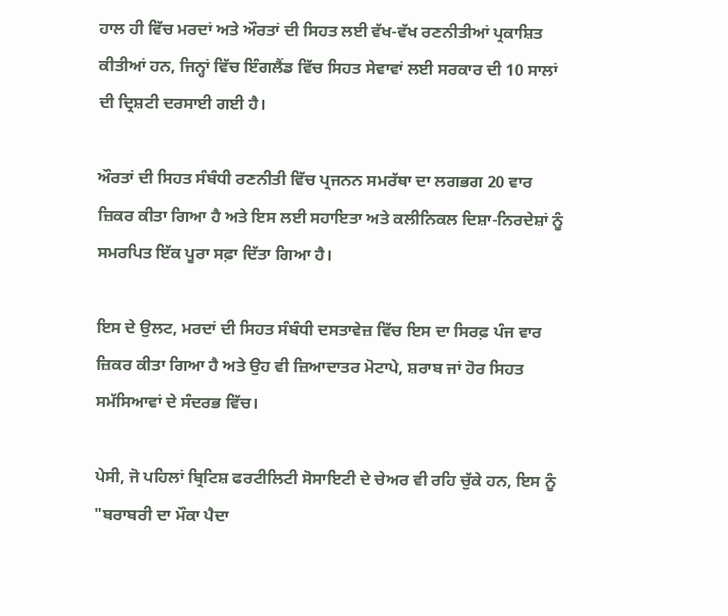ਹਾਲ ਹੀ ਵਿੱਚ ਮਰਦਾਂ ਅਤੇ ਔਰਤਾਂ ਦੀ ਸਿਹਤ ਲਈ ਵੱਖ-ਵੱਖ ਰਣਨੀਤੀਆਂ ਪ੍ਰਕਾਸ਼ਿਤ ਕੀਤੀਆਂ ਹਨ, ਜਿਨ੍ਹਾਂ ਵਿੱਚ ਇੰਗਲੈਂਡ ਵਿੱਚ ਸਿਹਤ ਸੇਵਾਵਾਂ ਲਈ ਸਰਕਾਰ ਦੀ 10 ਸਾਲਾਂ ਦੀ ਦ੍ਰਿਸ਼ਟੀ ਦਰਸਾਈ ਗਈ ਹੈ।

ਔਰਤਾਂ ਦੀ ਸਿਹਤ ਸੰਬੰਧੀ ਰਣਨੀਤੀ ਵਿੱਚ ਪ੍ਰਜਨਨ ਸਮਰੱਥਾ ਦਾ ਲਗਭਗ 20 ਵਾਰ ਜ਼ਿਕਰ ਕੀਤਾ ਗਿਆ ਹੈ ਅਤੇ ਇਸ ਲਈ ਸਹਾਇਤਾ ਅਤੇ ਕਲੀਨਿਕਲ ਦਿਸ਼ਾ-ਨਿਰਦੇਸ਼ਾਂ ਨੂੰ ਸਮਰਪਿਤ ਇੱਕ ਪੂਰਾ ਸਫ਼ਾ ਦਿੱਤਾ ਗਿਆ ਹੈ।

ਇਸ ਦੇ ਉਲਟ, ਮਰਦਾਂ ਦੀ ਸਿਹਤ ਸੰਬੰਧੀ ਦਸਤਾਵੇਜ਼ ਵਿੱਚ ਇਸ ਦਾ ਸਿਰਫ਼ ਪੰਜ ਵਾਰ ਜ਼ਿਕਰ ਕੀਤਾ ਗਿਆ ਹੈ ਅਤੇ ਉਹ ਵੀ ਜ਼ਿਆਦਾਤਰ ਮੋਟਾਪੇ, ਸ਼ਰਾਬ ਜਾਂ ਹੋਰ ਸਿਹਤ ਸਮੱਸਿਆਵਾਂ ਦੇ ਸੰਦਰਭ ਵਿੱਚ।

ਪੇਸੀ, ਜੋ ਪਹਿਲਾਂ ਬ੍ਰਿਟਿਸ਼ ਫਰਟੀਲਿਟੀ ਸੋਸਾਇਟੀ ਦੇ ਚੇਅਰ ਵੀ ਰਹਿ ਚੁੱਕੇ ਹਨ, ਇਸ ਨੂੰ "ਬਰਾਬਰੀ ਦਾ ਮੌਕਾ ਪੈਦਾ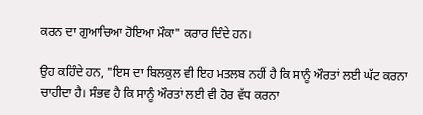ਕਰਨ ਦਾ ਗੁਆਚਿਆ ਹੋਇਆ ਮੌਕਾ" ਕਰਾਰ ਦਿੰਦੇ ਹਨ।

ਉਹ ਕਹਿੰਦੇ ਹਨ, "ਇਸ ਦਾ ਬਿਲਕੁਲ ਵੀ ਇਹ ਮਤਲਬ ਨਹੀਂ ਹੈ ਕਿ ਸਾਨੂੰ ਔਰਤਾਂ ਲਈ ਘੱਟ ਕਰਨਾ ਚਾਹੀਦਾ ਹੈ। ਸੰਭਵ ਹੈ ਕਿ ਸਾਨੂੰ ਔਰਤਾਂ ਲਈ ਵੀ ਹੋਰ ਵੱਧ ਕਰਨਾ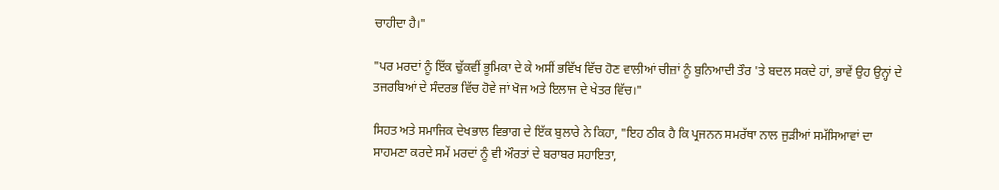ਚਾਹੀਦਾ ਹੈ।"

"ਪਰ ਮਰਦਾਂ ਨੂੰ ਇੱਕ ਢੁੱਕਵੀਂ ਭੂਮਿਕਾ ਦੇ ਕੇ ਅਸੀਂ ਭਵਿੱਖ ਵਿੱਚ ਹੋਣ ਵਾਲੀਆਂ ਚੀਜ਼ਾਂ ਨੂੰ ਬੁਨਿਆਦੀ ਤੌਰ 'ਤੇ ਬਦਲ ਸਕਦੇ ਹਾਂ, ਭਾਵੇਂ ਉਹ ਉਨ੍ਹਾਂ ਦੇ ਤਜਰਬਿਆਂ ਦੇ ਸੰਦਰਭ ਵਿੱਚ ਹੋਵੇ ਜਾਂ ਖੋਜ ਅਤੇ ਇਲਾਜ ਦੇ ਖੇਤਰ ਵਿੱਚ।"

ਸਿਹਤ ਅਤੇ ਸਮਾਜਿਕ ਦੇਖਭਾਲ ਵਿਭਾਗ ਦੇ ਇੱਕ ਬੁਲਾਰੇ ਨੇ ਕਿਹਾ, "ਇਹ ਠੀਕ ਹੈ ਕਿ ਪ੍ਰਜਨਨ ਸਮਰੱਥਾ ਨਾਲ ਜੁੜੀਆਂ ਸਮੱਸਿਆਵਾਂ ਦਾ ਸਾਹਮਣਾ ਕਰਦੇ ਸਮੇਂ ਮਰਦਾਂ ਨੂੰ ਵੀ ਔਰਤਾਂ ਦੇ ਬਰਾਬਰ ਸਹਾਇਤਾ,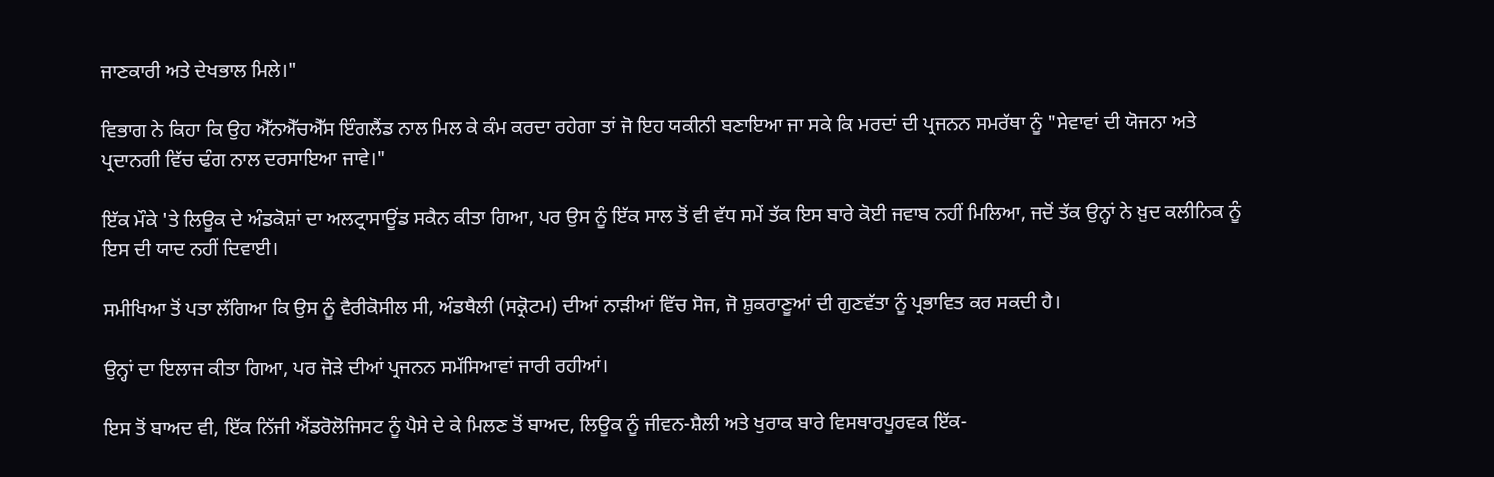ਜਾਣਕਾਰੀ ਅਤੇ ਦੇਖਭਾਲ ਮਿਲੇ।"

ਵਿਭਾਗ ਨੇ ਕਿਹਾ ਕਿ ਉਹ ਐੱਨਐੱਚਐੱਸ ਇੰਗਲੈਂਡ ਨਾਲ ਮਿਲ ਕੇ ਕੰਮ ਕਰਦਾ ਰਹੇਗਾ ਤਾਂ ਜੋ ਇਹ ਯਕੀਨੀ ਬਣਾਇਆ ਜਾ ਸਕੇ ਕਿ ਮਰਦਾਂ ਦੀ ਪ੍ਰਜਨਨ ਸਮਰੱਥਾ ਨੂੰ "ਸੇਵਾਵਾਂ ਦੀ ਯੋਜਨਾ ਅਤੇ ਪ੍ਰਦਾਨਗੀ ਵਿੱਚ ਢੰਗ ਨਾਲ ਦਰਸਾਇਆ ਜਾਵੇ।"

ਇੱਕ ਮੌਕੇ 'ਤੇ ਲਿਊਕ ਦੇ ਅੰਡਕੋਸ਼ਾਂ ਦਾ ਅਲਟ੍ਰਾਸਾਊਂਡ ਸਕੈਨ ਕੀਤਾ ਗਿਆ, ਪਰ ਉਸ ਨੂੰ ਇੱਕ ਸਾਲ ਤੋਂ ਵੀ ਵੱਧ ਸਮੇਂ ਤੱਕ ਇਸ ਬਾਰੇ ਕੋਈ ਜਵਾਬ ਨਹੀਂ ਮਿਲਿਆ, ਜਦੋਂ ਤੱਕ ਉਨ੍ਹਾਂ ਨੇ ਖ਼ੁਦ ਕਲੀਨਿਕ ਨੂੰ ਇਸ ਦੀ ਯਾਦ ਨਹੀਂ ਦਿਵਾਈ।

ਸਮੀਖਿਆ ਤੋਂ ਪਤਾ ਲੱਗਿਆ ਕਿ ਉਸ ਨੂੰ ਵੈਰੀਕੋਸੀਲ ਸੀ, ਅੰਡਥੈਲੀ (ਸਕ੍ਰੋਟਮ) ਦੀਆਂ ਨਾੜੀਆਂ ਵਿੱਚ ਸੋਜ, ਜੋ ਸ਼ੁਕਰਾਣੂਆਂ ਦੀ ਗੁਣਵੱਤਾ ਨੂੰ ਪ੍ਰਭਾਵਿਤ ਕਰ ਸਕਦੀ ਹੈ।

ਉਨ੍ਹਾਂ ਦਾ ਇਲਾਜ ਕੀਤਾ ਗਿਆ, ਪਰ ਜੋੜੇ ਦੀਆਂ ਪ੍ਰਜਨਨ ਸਮੱਸਿਆਵਾਂ ਜਾਰੀ ਰਹੀਆਂ।

ਇਸ ਤੋਂ ਬਾਅਦ ਵੀ, ਇੱਕ ਨਿੱਜੀ ਐਂਡਰੋਲੋਜਿਸਟ ਨੂੰ ਪੈਸੇ ਦੇ ਕੇ ਮਿਲਣ ਤੋਂ ਬਾਅਦ, ਲਿਊਕ ਨੂੰ ਜੀਵਨ-ਸ਼ੈਲੀ ਅਤੇ ਖੁਰਾਕ ਬਾਰੇ ਵਿਸਥਾਰਪੂਰਵਕ ਇੱਕ-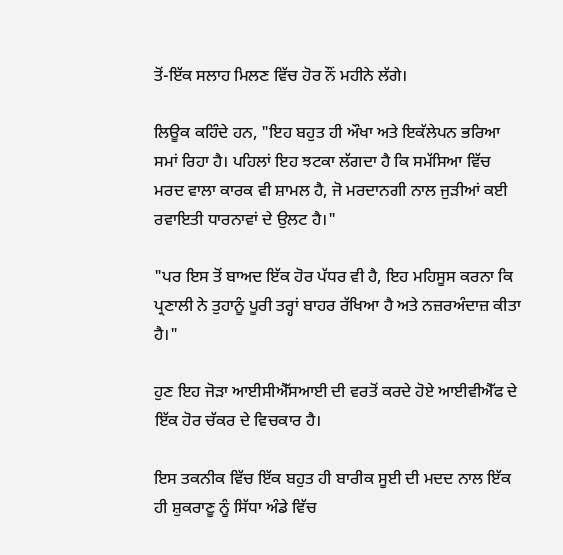ਤੋਂ-ਇੱਕ ਸਲਾਹ ਮਿਲਣ ਵਿੱਚ ਹੋਰ ਨੌਂ ਮਹੀਨੇ ਲੱਗੇ।

ਲਿਊਕ ਕਹਿੰਦੇ ਹਨ, "ਇਹ ਬਹੁਤ ਹੀ ਔਖਾ ਅਤੇ ਇਕੱਲੇਪਨ ਭਰਿਆ ਸਮਾਂ ਰਿਹਾ ਹੈ। ਪਹਿਲਾਂ ਇਹ ਝਟਕਾ ਲੱਗਦਾ ਹੈ ਕਿ ਸਮੱਸਿਆ ਵਿੱਚ ਮਰਦ ਵਾਲਾ ਕਾਰਕ ਵੀ ਸ਼ਾਮਲ ਹੈ, ਜੋ ਮਰਦਾਨਗੀ ਨਾਲ ਜੁੜੀਆਂ ਕਈ ਰਵਾਇਤੀ ਧਾਰਨਾਵਾਂ ਦੇ ਉਲਟ ਹੈ।"

"ਪਰ ਇਸ ਤੋਂ ਬਾਅਦ ਇੱਕ ਹੋਰ ਪੱਧਰ ਵੀ ਹੈ, ਇਹ ਮਹਿਸੂਸ ਕਰਨਾ ਕਿ ਪ੍ਰਣਾਲੀ ਨੇ ਤੁਹਾਨੂੰ ਪੂਰੀ ਤਰ੍ਹਾਂ ਬਾਹਰ ਰੱਖਿਆ ਹੈ ਅਤੇ ਨਜ਼ਰਅੰਦਾਜ਼ ਕੀਤਾ ਹੈ।"

ਹੁਣ ਇਹ ਜੋੜਾ ਆਈਸੀਐੱਸਆਈ ਦੀ ਵਰਤੋਂ ਕਰਦੇ ਹੋਏ ਆਈਵੀਐੱਫ ਦੇ ਇੱਕ ਹੋਰ ਚੱਕਰ ਦੇ ਵਿਚਕਾਰ ਹੈ।

ਇਸ ਤਕਨੀਕ ਵਿੱਚ ਇੱਕ ਬਹੁਤ ਹੀ ਬਾਰੀਕ ਸੂਈ ਦੀ ਮਦਦ ਨਾਲ ਇੱਕ ਹੀ ਸ਼ੁਕਰਾਣੂ ਨੂੰ ਸਿੱਧਾ ਅੰਡੇ ਵਿੱਚ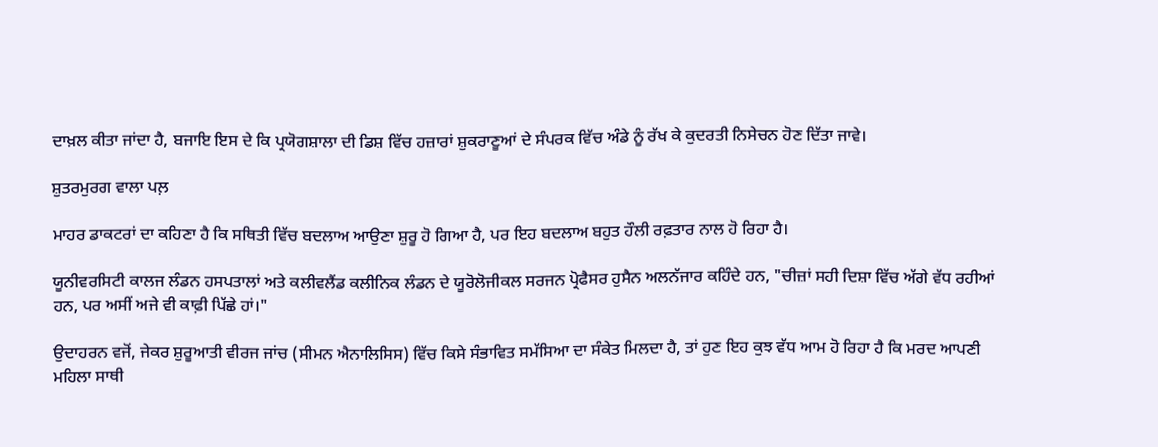ਦਾਖ਼ਲ ਕੀਤਾ ਜਾਂਦਾ ਹੈ, ਬਜਾਇ ਇਸ ਦੇ ਕਿ ਪ੍ਰਯੋਗਸ਼ਾਲਾ ਦੀ ਡਿਸ਼ ਵਿੱਚ ਹਜ਼ਾਰਾਂ ਸ਼ੁਕਰਾਣੂਆਂ ਦੇ ਸੰਪਰਕ ਵਿੱਚ ਅੰਡੇ ਨੂੰ ਰੱਖ ਕੇ ਕੁਦਰਤੀ ਨਿਸੇਚਨ ਹੋਣ ਦਿੱਤਾ ਜਾਵੇ।

ਸ਼ੁਤਰਮੁਰਗ ਵਾਲਾ ਪਲ਼

ਮਾਹਰ ਡਾਕਟਰਾਂ ਦਾ ਕਹਿਣਾ ਹੈ ਕਿ ਸਥਿਤੀ ਵਿੱਚ ਬਦਲਾਅ ਆਉਣਾ ਸ਼ੁਰੂ ਹੋ ਗਿਆ ਹੈ, ਪਰ ਇਹ ਬਦਲਾਅ ਬਹੁਤ ਹੌਲੀ ਰਫ਼ਤਾਰ ਨਾਲ ਹੋ ਰਿਹਾ ਹੈ।

ਯੂਨੀਵਰਸਿਟੀ ਕਾਲਜ ਲੰਡਨ ਹਸਪਤਾਲਾਂ ਅਤੇ ਕਲੀਵਲੈਂਡ ਕਲੀਨਿਕ ਲੰਡਨ ਦੇ ਯੂਰੋਲੋਜੀਕਲ ਸਰਜਨ ਪ੍ਰੋਫੈਸਰ ਹੁਸੈਨ ਅਲਨੱਜਾਰ ਕਹਿੰਦੇ ਹਨ, "ਚੀਜ਼ਾਂ ਸਹੀ ਦਿਸ਼ਾ ਵਿੱਚ ਅੱਗੇ ਵੱਧ ਰਹੀਆਂ ਹਨ, ਪਰ ਅਸੀਂ ਅਜੇ ਵੀ ਕਾਫ਼ੀ ਪਿੱਛੇ ਹਾਂ।"

ਉਦਾਹਰਨ ਵਜੋਂ, ਜੇਕਰ ਸ਼ੁਰੂਆਤੀ ਵੀਰਜ ਜਾਂਚ (ਸੀਮਨ ਐਨਾਲਿਸਿਸ) ਵਿੱਚ ਕਿਸੇ ਸੰਭਾਵਿਤ ਸਮੱਸਿਆ ਦਾ ਸੰਕੇਤ ਮਿਲਦਾ ਹੈ, ਤਾਂ ਹੁਣ ਇਹ ਕੁਝ ਵੱਧ ਆਮ ਹੋ ਰਿਹਾ ਹੈ ਕਿ ਮਰਦ ਆਪਣੀ ਮਹਿਲਾ ਸਾਥੀ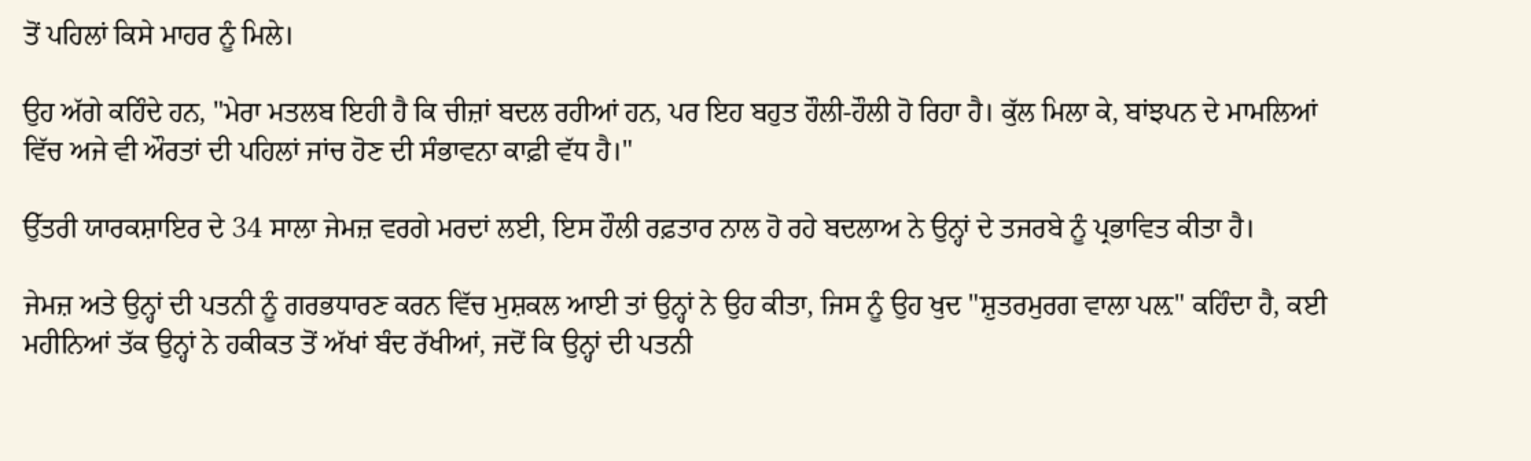ਤੋਂ ਪਹਿਲਾਂ ਕਿਸੇ ਮਾਹਰ ਨੂੰ ਮਿਲੇ।

ਉਹ ਅੱਗੇ ਕਹਿੰਦੇ ਹਨ, "ਮੇਰਾ ਮਤਲਬ ਇਹੀ ਹੈ ਕਿ ਚੀਜ਼ਾਂ ਬਦਲ ਰਹੀਆਂ ਹਨ, ਪਰ ਇਹ ਬਹੁਤ ਹੌਲੀ-ਹੌਲੀ ਹੋ ਰਿਹਾ ਹੈ। ਕੁੱਲ ਮਿਲਾ ਕੇ, ਬਾਂਝਪਨ ਦੇ ਮਾਮਲਿਆਂ ਵਿੱਚ ਅਜੇ ਵੀ ਔਰਤਾਂ ਦੀ ਪਹਿਲਾਂ ਜਾਂਚ ਹੋਣ ਦੀ ਸੰਭਾਵਨਾ ਕਾਫ਼ੀ ਵੱਧ ਹੈ।"

ਉੱਤਰੀ ਯਾਰਕਸ਼ਾਇਰ ਦੇ 34 ਸਾਲਾ ਜੇਮਜ਼ ਵਰਗੇ ਮਰਦਾਂ ਲਈ, ਇਸ ਹੌਲੀ ਰਫ਼ਤਾਰ ਨਾਲ ਹੋ ਰਹੇ ਬਦਲਾਅ ਨੇ ਉਨ੍ਹਾਂ ਦੇ ਤਜਰਬੇ ਨੂੰ ਪ੍ਰਭਾਵਿਤ ਕੀਤਾ ਹੈ।

ਜੇਮਜ਼ ਅਤੇ ਉਨ੍ਹਾਂ ਦੀ ਪਤਨੀ ਨੂੰ ਗਰਭਧਾਰਣ ਕਰਨ ਵਿੱਚ ਮੁਸ਼ਕਲ ਆਈ ਤਾਂ ਉਨ੍ਹਾਂ ਨੇ ਉਹ ਕੀਤਾ, ਜਿਸ ਨੂੰ ਉਹ ਖੁਦ "ਸ਼ੁਤਰਮੁਰਗ ਵਾਲਾ ਪਲ਼" ਕਹਿੰਦਾ ਹੈ, ਕਈ ਮਹੀਨਿਆਂ ਤੱਕ ਉਨ੍ਹਾਂ ਨੇ ਹਕੀਕਤ ਤੋਂ ਅੱਖਾਂ ਬੰਦ ਰੱਖੀਆਂ, ਜਦੋਂ ਕਿ ਉਨ੍ਹਾਂ ਦੀ ਪਤਨੀ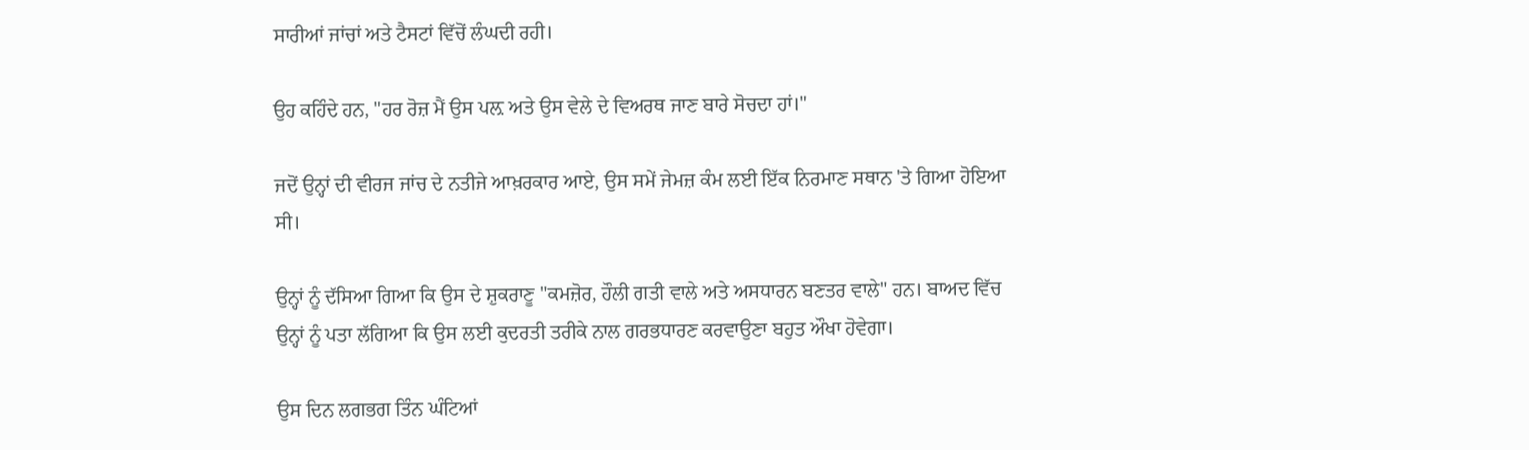ਸਾਰੀਆਂ ਜਾਂਚਾਂ ਅਤੇ ਟੈਸਟਾਂ ਵਿੱਚੋਂ ਲੰਘਦੀ ਰਹੀ।

ਉਹ ਕਹਿੰਦੇ ਹਨ, "ਹਰ ਰੋਜ਼ ਮੈਂ ਉਸ ਪਲ਼ ਅਤੇ ਉਸ ਵੇਲੇ ਦੇ ਵਿਅਰਥ ਜਾਣ ਬਾਰੇ ਸੋਚਦਾ ਹਾਂ।"

ਜਦੋਂ ਉਨ੍ਹਾਂ ਦੀ ਵੀਰਜ ਜਾਂਚ ਦੇ ਨਤੀਜੇ ਆਖ਼ਰਕਾਰ ਆਏ, ਉਸ ਸਮੇਂ ਜੇਮਜ਼ ਕੰਮ ਲਈ ਇੱਕ ਨਿਰਮਾਣ ਸਥਾਨ 'ਤੇ ਗਿਆ ਹੋਇਆ ਸੀ।

ਉਨ੍ਹਾਂ ਨੂੰ ਦੱਸਿਆ ਗਿਆ ਕਿ ਉਸ ਦੇ ਸ਼ੁਕਰਾਣੂ "ਕਮਜ਼ੋਰ, ਹੌਲੀ ਗਤੀ ਵਾਲੇ ਅਤੇ ਅਸਧਾਰਨ ਬਣਤਰ ਵਾਲੇ" ਹਨ। ਬਾਅਦ ਵਿੱਚ ਉਨ੍ਹਾਂ ਨੂੰ ਪਤਾ ਲੱਗਿਆ ਕਿ ਉਸ ਲਈ ਕੁਦਰਤੀ ਤਰੀਕੇ ਨਾਲ ਗਰਭਧਾਰਣ ਕਰਵਾਉਣਾ ਬਹੁਤ ਔਖਾ ਹੋਵੇਗਾ।

ਉਸ ਦਿਨ ਲਗਭਗ ਤਿੰਨ ਘੰਟਿਆਂ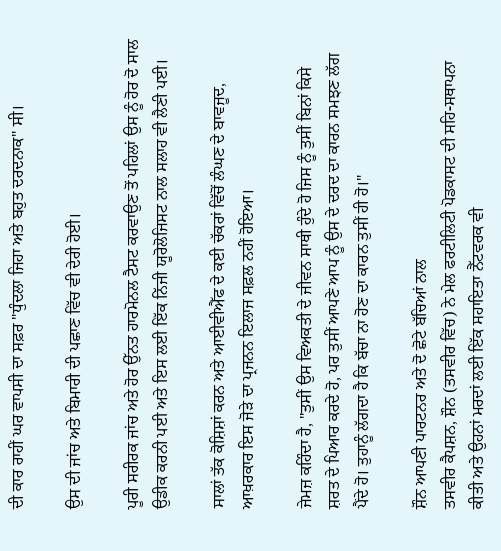ਦੀ ਕਾਰ ਰਾਹੀਂ ਘਰ ਵਾਪਸੀ ਦਾ ਸਫ਼ਰ "ਧੁੰਦਲਾ ਜਿਹਾ ਅਤੇ ਬਹੁਤ ਦਰਦਨਾਕ" ਸੀ।

ਉਸ ਦੀ ਜਾਂਚ ਅਤੇ ਬਿਮਾਰੀ ਦੀ ਪਛਾਣ ਵਿੱਚ ਵੀ ਦੇਰੀ ਹੋਈ।

ਪੂਰੀ ਸਰੀਰਕ ਜਾਂਚ ਅਤੇ ਹੋਰ ਉੱਨਤ ਹਾਰਮੋਨਲ ਟੈਸਟ ਕਰਵਾਉਣ ਤੋਂ ਪਹਿਲਾਂ ਉਸ ਨੂੰ ਹੋਰ ਦੋ ਸਾਲ ਉਡੀਕ ਕਰਨੀ ਪਈ ਅਤੇ ਇਸ ਲਈ ਇੱਕ ਨਿੱਜੀ ਯੂਰੋਲੋਜਿਸਟ ਨਾਲ ਸਲਾਹ ਵੀ ਲੈਣੀ ਪਈ।

ਸਾਲਾਂ ਤੱਕ ਕੋਸ਼ਿਸ਼ਾਂ ਕਰਨ ਅਤੇ ਆਈਵੀਐੱਫ ਦੇ ਕਈ ਚੱਕਰਾਂ ਵਿੱਚੋਂ ਲੰਘਣ ਦੇ ਬਾਵਜੂਦ, ਆਖ਼ਰਕਾਰ ਇਸ ਜੋੜੇ ਦਾ ਪ੍ਰਜਨਨ ਇਲਾਜ ਸਫ਼ਲ ਨਹੀਂ ਹੋਇਆ।

ਜੇਮਜ਼ ਕਹਿੰਦਾ ਹੈ, "ਤੁਸੀਂ ਉਸ ਵਿਅਕਤੀ ਦੇ ਜੀਵਨ ਸਾਥੀ ਹੁੰਦੇ ਹੋ ਜਿਸ ਨੂੰ ਤੁਸੀਂ ਬਿਨਾਂ ਕਿਸੇ ਸ਼ਰਤ ਦੇ ਪਿਆਰ ਕਰਦੇ ਹੋ, ਪਰ ਤੁਸੀਂ ਆਪਣੇ ਆਪ ਨੂੰ ਉਸ ਦੇ ਦਰਦ ਦਾ ਕਾਰਨ ਸਮਝਣ ਲੱਗ ਪੈਂਦੇ ਹੋ। ਤੁਹਾਨੂੰ ਲੱਗਦਾ ਹੈ ਕਿ ਬੱਚਾ ਨਾ ਹੋਣ ਦਾ ਕਾਰਨ ਤੁਸੀਂ ਹੀ ਹੋ।"

ਸ਼ੌਨ ਆਪਣੀ ਪਾਰਟਨਰ ਅਤੇ ਦੋ ਛੋਟੇ ਬੱਚਿਆਂ ਨਾਲ
ਤਸਵੀਰ ਕੈਪਸ਼ਨ, ਸ਼ੌਨ (ਤਸਵੀਰ ਵਿੱਚ) ਨੇ ਮੇਲ ਫਰਟੀਲਿਟੀ ਪੋਡਕਾਸਟ ਦੀ ਸਹਿ-ਸਥਾਪਨਾ ਕੀਤੀ ਅਤੇ ਉਹਨਾਂ ਮਰਦਾਂ ਲਈ ਇੱਕ ਸਹਾਇਤਾ ਨੈੱਟਵਰਕ ਵੀ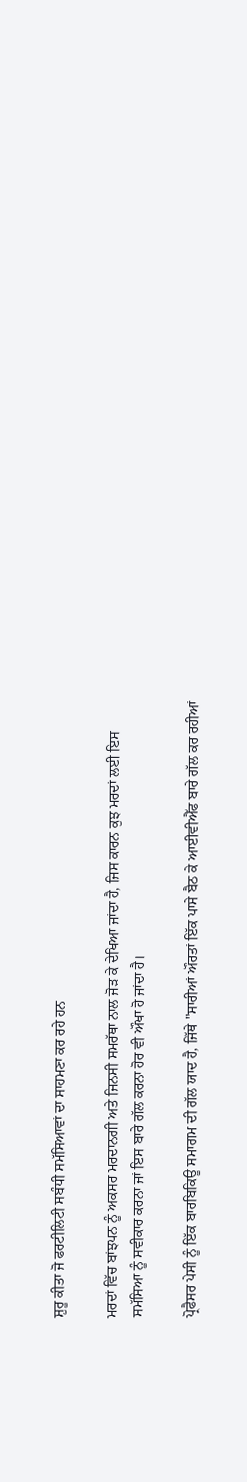ਸ਼ੁਰੂ ਕੀਤਾ ਜੋ ਫਰਟੀਲਿਟੀ ਸਬੰਧੀ ਸਮੱਸਿਆਵਾਂ ਦਾ ਸਾਹਮਣਾ ਕਰ ਰਹੇ ਹਨ

ਮਰਦਾਂ ਵਿੱਚ ਬਾਂਝਪਨ ਨੂੰ ਅਕਸਰ ਮਰਦਾਨਗੀ ਅਤੇ ਜਿਨਸੀ ਸਮਰੱਥਾ ਨਾਲ ਜੋੜ ਕੇ ਦੇਖਿਆ ਜਾਂਦਾ ਹੈ, ਜਿਸ ਕਾਰਨ ਕੁਝ ਮਰਦਾਂ ਲਈ ਇਸ ਸਮੱਸਿਆ ਨੂੰ ਸਵੀਕਾਰ ਕਰਨਾ ਜਾਂ ਇਸ ਬਾਰੇ ਗੱਲ ਕਰਨਾ ਹੋਰ ਵੀ ਔਖਾ ਹੋ ਜਾਂਦਾ ਹੈ।

ਪ੍ਰੋਫੈਸਰ ਪੇਸੀ ਨੂੰ ਇੱਕ ਬਾਰਬਿਕਿਊ ਸਮਾਗਮ ਦੀ ਗੱਲ ਯਾਦ ਹੈ, ਜਿੱਥੇ "ਸਾਰੀਆਂ ਔਰਤਾਂ ਇੱਕ ਪਾਸੇ ਬੈਠ ਕੇ ਆਈਵੀਐੱਫ ਬਾਰੇ ਗੱਲ ਕਰ ਰਹੀਆਂ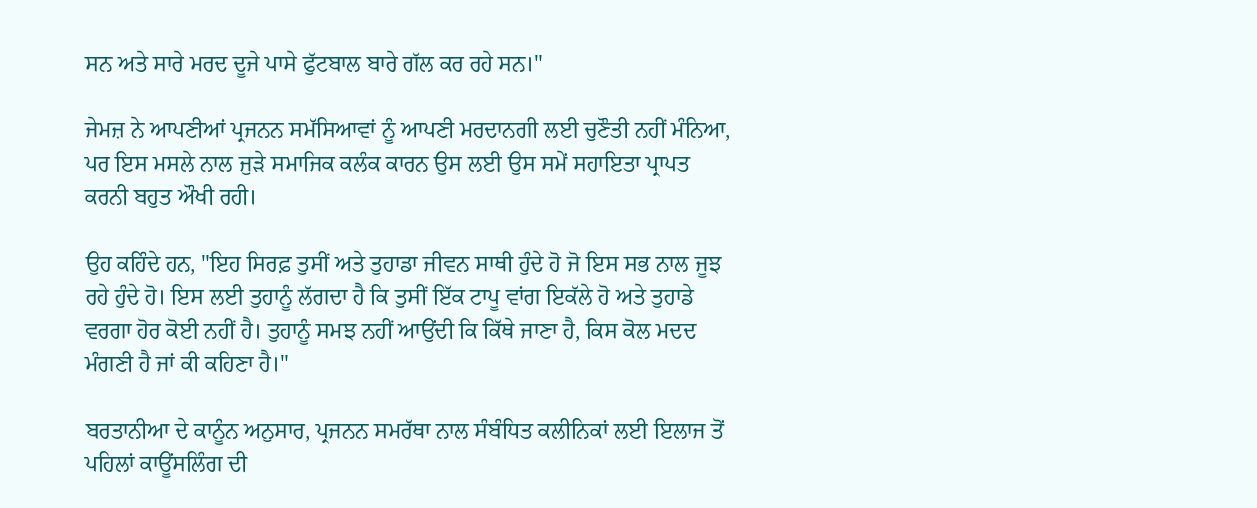ਸਨ ਅਤੇ ਸਾਰੇ ਮਰਦ ਦੂਜੇ ਪਾਸੇ ਫੁੱਟਬਾਲ ਬਾਰੇ ਗੱਲ ਕਰ ਰਹੇ ਸਨ।"

ਜੇਮਜ਼ ਨੇ ਆਪਣੀਆਂ ਪ੍ਰਜਨਨ ਸਮੱਸਿਆਵਾਂ ਨੂੰ ਆਪਣੀ ਮਰਦਾਨਗੀ ਲਈ ਚੁਣੌਤੀ ਨਹੀਂ ਮੰਨਿਆ, ਪਰ ਇਸ ਮਸਲੇ ਨਾਲ ਜੁੜੇ ਸਮਾਜਿਕ ਕਲੰਕ ਕਾਰਨ ਉਸ ਲਈ ਉਸ ਸਮੇਂ ਸਹਾਇਤਾ ਪ੍ਰਾਪਤ ਕਰਨੀ ਬਹੁਤ ਔਖੀ ਰਹੀ।

ਉਹ ਕਹਿੰਦੇ ਹਨ, "ਇਹ ਸਿਰਫ਼ ਤੁਸੀਂ ਅਤੇ ਤੁਹਾਡਾ ਜੀਵਨ ਸਾਥੀ ਹੁੰਦੇ ਹੋ ਜੋ ਇਸ ਸਭ ਨਾਲ ਜੂਝ ਰਹੇ ਹੁੰਦੇ ਹੋ। ਇਸ ਲਈ ਤੁਹਾਨੂੰ ਲੱਗਦਾ ਹੈ ਕਿ ਤੁਸੀਂ ਇੱਕ ਟਾਪੂ ਵਾਂਗ ਇਕੱਲੇ ਹੋ ਅਤੇ ਤੁਹਾਡੇ ਵਰਗਾ ਹੋਰ ਕੋਈ ਨਹੀਂ ਹੈ। ਤੁਹਾਨੂੰ ਸਮਝ ਨਹੀਂ ਆਉਂਦੀ ਕਿ ਕਿੱਥੇ ਜਾਣਾ ਹੈ, ਕਿਸ ਕੋਲ ਮਦਦ ਮੰਗਣੀ ਹੈ ਜਾਂ ਕੀ ਕਹਿਣਾ ਹੈ।"

ਬਰਤਾਨੀਆ ਦੇ ਕਾਨੂੰਨ ਅਨੁਸਾਰ, ਪ੍ਰਜਨਨ ਸਮਰੱਥਾ ਨਾਲ ਸੰਬੰਧਿਤ ਕਲੀਨਿਕਾਂ ਲਈ ਇਲਾਜ ਤੋਂ ਪਹਿਲਾਂ ਕਾਊਂਸਲਿੰਗ ਦੀ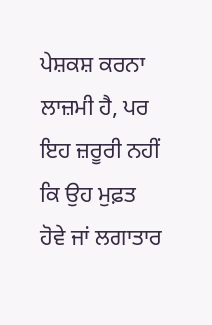ਪੇਸ਼ਕਸ਼ ਕਰਨਾ ਲਾਜ਼ਮੀ ਹੈ, ਪਰ ਇਹ ਜ਼ਰੂਰੀ ਨਹੀਂ ਕਿ ਉਹ ਮੁਫ਼ਤ ਹੋਵੇ ਜਾਂ ਲਗਾਤਾਰ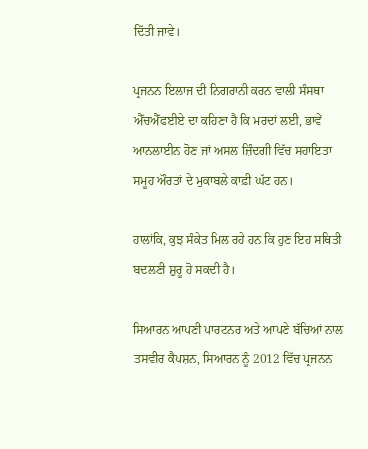ਦਿੱਤੀ ਜਾਵੇ।

ਪ੍ਰਜਨਨ ਇਲਾਜ ਦੀ ਨਿਗਰਾਨੀ ਕਰਨ ਵਾਲੀ ਸੰਸਥਾ ਐੱਚਐੱਫਈਏ ਦਾ ਕਹਿਣਾ ਹੈ ਕਿ ਮਰਦਾਂ ਲਈ, ਭਾਵੇਂ ਆਨਲਾਈਨ ਹੋਣ ਜਾਂ ਅਸਲ ਜ਼ਿੰਦਗੀ ਵਿੱਚ ਸਹਾਇਤਾ ਸਮੂਹ ਔਰਤਾਂ ਦੇ ਮੁਕਾਬਲੇ ਕਾਫ਼ੀ ਘੱਟ ਹਨ।

ਹਾਲਾਂਕਿ, ਕੁਝ ਸੰਕੇਤ ਮਿਲ ਰਹੇ ਹਨ ਕਿ ਹੁਣ ਇਹ ਸਥਿਤੀ ਬਦਲਣੀ ਸ਼ੁਰੂ ਹੋ ਸਕਦੀ ਹੈ।

ਸਿਆਰਨ ਆਪਣੀ ਪਾਰਟਨਰ ਅਤੇ ਆਪਣੇ ਬੱਚਿਆਂ ਨਾਲ
ਤਸਵੀਰ ਕੈਪਸ਼ਨ, ਸਿਆਰਨ ਨੂੰ 2012 ਵਿੱਚ ਪ੍ਰਜਨਨ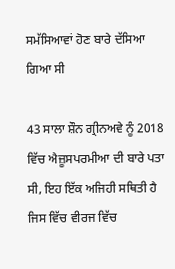ਸਮੱਸਿਆਵਾਂ ਹੋਣ ਬਾਰੇ ਦੱਸਿਆ ਗਿਆ ਸੀ

43 ਸਾਲਾ ਸ਼ੌਨ ਗ੍ਰੀਨਅਵੇ ਨੂੰ 2018 ਵਿੱਚ ਐਜ਼ੂਸਪਰਮੀਆ ਦੀ ਬਾਰੇ ਪਤਾ ਸੀ, ਇਹ ਇੱਕ ਅਜਿਹੀ ਸਥਿਤੀ ਹੈ ਜਿਸ ਵਿੱਚ ਵੀਰਜ ਵਿੱਚ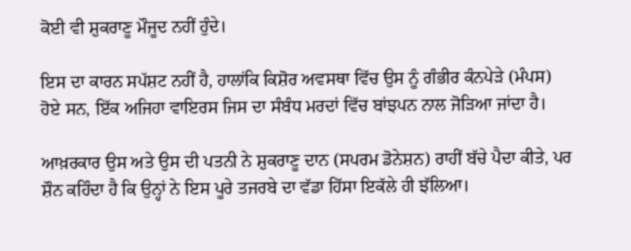ਕੋਈ ਵੀ ਸ਼ੁਕਰਾਣੂ ਮੌਜੂਦ ਨਹੀਂ ਹੁੰਦੇ।

ਇਸ ਦਾ ਕਾਰਨ ਸਪੱਸ਼ਟ ਨਹੀਂ ਹੈ, ਹਾਲਾਂਕਿ ਕਿਸ਼ੋਰ ਅਵਸਥਾ ਵਿੱਚ ਉਸ ਨੂੰ ਗੰਭੀਰ ਕੰਨਪੇੜੇ (ਮੰਪਸ) ਹੋਏ ਸਨ, ਇੱਕ ਅਜਿਹਾ ਵਾਇਰਸ ਜਿਸ ਦਾ ਸੰਬੰਧ ਮਰਦਾਂ ਵਿੱਚ ਬਾਂਝਪਨ ਨਾਲ ਜੋੜਿਆ ਜਾਂਦਾ ਹੈ।

ਆਖ਼ਰਕਾਰ ਉਸ ਅਤੇ ਉਸ ਦੀ ਪਤਨੀ ਨੇ ਸ਼ੁਕਰਾਣੂ ਦਾਨ (ਸਪਰਮ ਡੋਨੇਸ਼ਨ) ਰਾਹੀਂ ਬੱਚੇ ਪੈਦਾ ਕੀਤੇ, ਪਰ ਸ਼ੌਨ ਕਹਿੰਦਾ ਹੈ ਕਿ ਉਨ੍ਹਾਂ ਨੇ ਇਸ ਪੂਰੇ ਤਜਰਬੇ ਦਾ ਵੱਡਾ ਹਿੱਸਾ ਇਕੱਲੇ ਹੀ ਝੱਲਿਆ।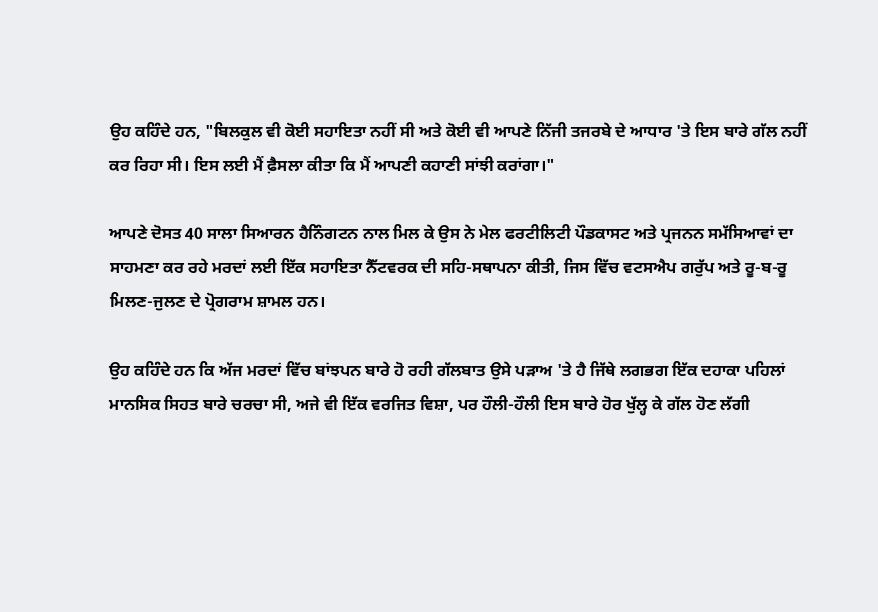ਉਹ ਕਹਿੰਦੇ ਹਨ, "ਬਿਲਕੁਲ ਵੀ ਕੋਈ ਸਹਾਇਤਾ ਨਹੀਂ ਸੀ ਅਤੇ ਕੋਈ ਵੀ ਆਪਣੇ ਨਿੱਜੀ ਤਜਰਬੇ ਦੇ ਆਧਾਰ 'ਤੇ ਇਸ ਬਾਰੇ ਗੱਲ ਨਹੀਂ ਕਰ ਰਿਹਾ ਸੀ। ਇਸ ਲਈ ਮੈਂ ਫ਼ੈਸਲਾ ਕੀਤਾ ਕਿ ਮੈਂ ਆਪਣੀ ਕਹਾਣੀ ਸਾਂਝੀ ਕਰਾਂਗਾ।"

ਆਪਣੇ ਦੋਸਤ 40 ਸਾਲਾ ਸਿਆਰਨ ਹੈਨਿੰਗਟਨ ਨਾਲ ਮਿਲ ਕੇ ਉਸ ਨੇ ਮੇਲ ਫਰਟੀਲਿਟੀ ਪੌਡਕਾਸਟ ਅਤੇ ਪ੍ਰਜਨਨ ਸਮੱਸਿਆਵਾਂ ਦਾ ਸਾਹਮਣਾ ਕਰ ਰਹੇ ਮਰਦਾਂ ਲਈ ਇੱਕ ਸਹਾਇਤਾ ਨੈੱਟਵਰਕ ਦੀ ਸਹਿ-ਸਥਾਪਨਾ ਕੀਤੀ, ਜਿਸ ਵਿੱਚ ਵਟਸਐਪ ਗਰੁੱਪ ਅਤੇ ਰੂ-ਬ-ਰੂ ਮਿਲਣ-ਜੁਲਣ ਦੇ ਪ੍ਰੋਗਰਾਮ ਸ਼ਾਮਲ ਹਨ।

ਉਹ ਕਹਿੰਦੇ ਹਨ ਕਿ ਅੱਜ ਮਰਦਾਂ ਵਿੱਚ ਬਾਂਝਪਨ ਬਾਰੇ ਹੋ ਰਹੀ ਗੱਲਬਾਤ ਉਸੇ ਪੜਾਅ 'ਤੇ ਹੈ ਜਿੱਥੇ ਲਗਭਗ ਇੱਕ ਦਹਾਕਾ ਪਹਿਲਾਂ ਮਾਨਸਿਕ ਸਿਹਤ ਬਾਰੇ ਚਰਚਾ ਸੀ, ਅਜੇ ਵੀ ਇੱਕ ਵਰਜਿਤ ਵਿਸ਼ਾ, ਪਰ ਹੌਲੀ-ਹੌਲੀ ਇਸ ਬਾਰੇ ਹੋਰ ਖੁੱਲ੍ਹ ਕੇ ਗੱਲ ਹੋਣ ਲੱਗੀ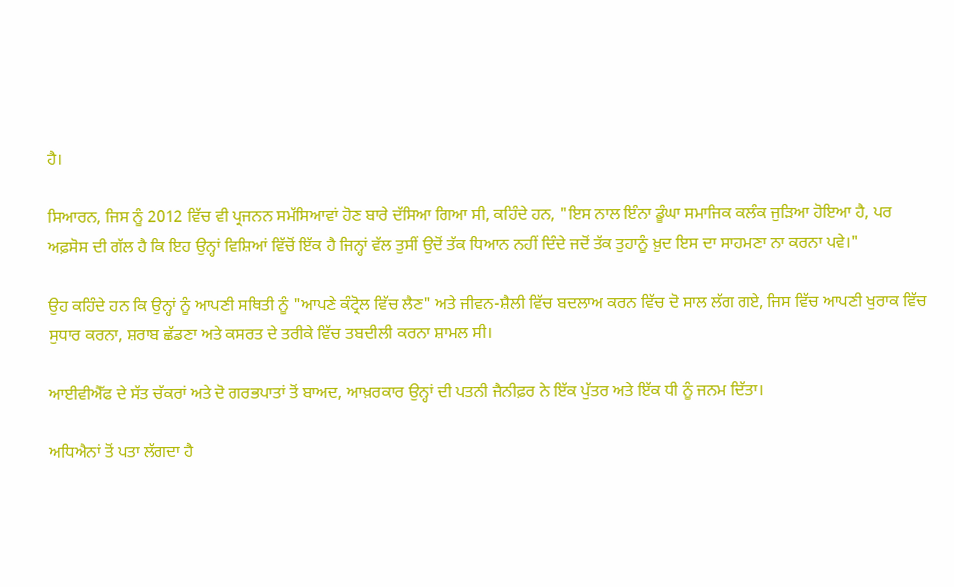ਹੈ।

ਸਿਆਰਨ, ਜਿਸ ਨੂੰ 2012 ਵਿੱਚ ਵੀ ਪ੍ਰਜਨਨ ਸਮੱਸਿਆਵਾਂ ਹੋਣ ਬਾਰੇ ਦੱਸਿਆ ਗਿਆ ਸੀ, ਕਹਿੰਦੇ ਹਨ, "ਇਸ ਨਾਲ ਇੰਨਾ ਡੂੰਘਾ ਸਮਾਜਿਕ ਕਲੰਕ ਜੁੜਿਆ ਹੋਇਆ ਹੈ, ਪਰ ਅਫ਼ਸੋਸ ਦੀ ਗੱਲ ਹੈ ਕਿ ਇਹ ਉਨ੍ਹਾਂ ਵਿਸ਼ਿਆਂ ਵਿੱਚੋਂ ਇੱਕ ਹੈ ਜਿਨ੍ਹਾਂ ਵੱਲ ਤੁਸੀਂ ਉਦੋਂ ਤੱਕ ਧਿਆਨ ਨਹੀਂ ਦਿੰਦੇ ਜਦੋਂ ਤੱਕ ਤੁਹਾਨੂੰ ਖ਼ੁਦ ਇਸ ਦਾ ਸਾਹਮਣਾ ਨਾ ਕਰਨਾ ਪਵੇ।"

ਉਹ ਕਹਿੰਦੇ ਹਨ ਕਿ ਉਨ੍ਹਾਂ ਨੂੰ ਆਪਣੀ ਸਥਿਤੀ ਨੂੰ "ਆਪਣੇ ਕੰਟ੍ਰੋਲ ਵਿੱਚ ਲੈਣ" ਅਤੇ ਜੀਵਨ-ਸ਼ੈਲੀ ਵਿੱਚ ਬਦਲਾਅ ਕਰਨ ਵਿੱਚ ਦੋ ਸਾਲ ਲੱਗ ਗਏ, ਜਿਸ ਵਿੱਚ ਆਪਣੀ ਖੁਰਾਕ ਵਿੱਚ ਸੁਧਾਰ ਕਰਨਾ, ਸ਼ਰਾਬ ਛੱਡਣਾ ਅਤੇ ਕਸਰਤ ਦੇ ਤਰੀਕੇ ਵਿੱਚ ਤਬਦੀਲੀ ਕਰਨਾ ਸ਼ਾਮਲ ਸੀ।

ਆਈਵੀਐੱਫ ਦੇ ਸੱਤ ਚੱਕਰਾਂ ਅਤੇ ਦੋ ਗਰਭਪਾਤਾਂ ਤੋਂ ਬਾਅਦ, ਆਖ਼ਰਕਾਰ ਉਨ੍ਹਾਂ ਦੀ ਪਤਨੀ ਜੈਨੀਫ਼ਰ ਨੇ ਇੱਕ ਪੁੱਤਰ ਅਤੇ ਇੱਕ ਧੀ ਨੂੰ ਜਨਮ ਦਿੱਤਾ।

ਅਧਿਐਨਾਂ ਤੋਂ ਪਤਾ ਲੱਗਦਾ ਹੈ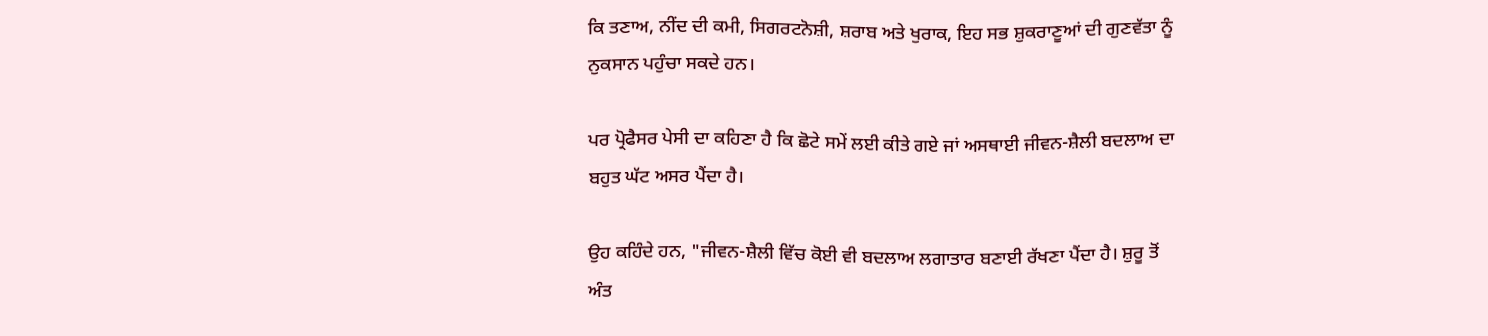ਕਿ ਤਣਾਅ, ਨੀਂਦ ਦੀ ਕਮੀ, ਸਿਗਰਟਨੋਸ਼ੀ, ਸ਼ਰਾਬ ਅਤੇ ਖੁਰਾਕ, ਇਹ ਸਭ ਸ਼ੁਕਰਾਣੂਆਂ ਦੀ ਗੁਣਵੱਤਾ ਨੂੰ ਨੁਕਸਾਨ ਪਹੁੰਚਾ ਸਕਦੇ ਹਨ।

ਪਰ ਪ੍ਰੋਫੈਸਰ ਪੇਸੀ ਦਾ ਕਹਿਣਾ ਹੈ ਕਿ ਛੋਟੇ ਸਮੇਂ ਲਈ ਕੀਤੇ ਗਏ ਜਾਂ ਅਸਥਾਈ ਜੀਵਨ-ਸ਼ੈਲੀ ਬਦਲਾਅ ਦਾ ਬਹੁਤ ਘੱਟ ਅਸਰ ਪੈਂਦਾ ਹੈ।

ਉਹ ਕਹਿੰਦੇ ਹਨ, "ਜੀਵਨ-ਸ਼ੈਲੀ ਵਿੱਚ ਕੋਈ ਵੀ ਬਦਲਾਅ ਲਗਾਤਾਰ ਬਣਾਈ ਰੱਖਣਾ ਪੈਂਦਾ ਹੈ। ਸ਼ੁਰੂ ਤੋਂ ਅੰਤ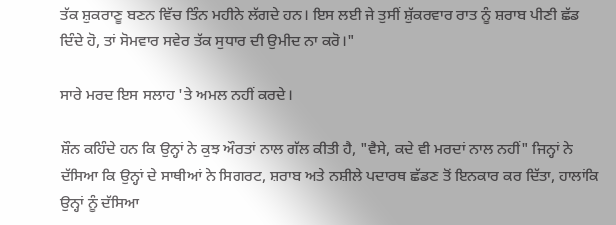ਤੱਕ ਸ਼ੁਕਰਾਣੂ ਬਣਨ ਵਿੱਚ ਤਿੰਨ ਮਹੀਨੇ ਲੱਗਦੇ ਹਨ। ਇਸ ਲਈ ਜੇ ਤੁਸੀਂ ਸ਼ੁੱਕਰਵਾਰ ਰਾਤ ਨੂੰ ਸ਼ਰਾਬ ਪੀਣੀ ਛੱਡ ਦਿੰਦੇ ਹੋ, ਤਾਂ ਸੋਮਵਾਰ ਸਵੇਰ ਤੱਕ ਸੁਧਾਰ ਦੀ ਉਮੀਦ ਨਾ ਕਰੋ।"

ਸਾਰੇ ਮਰਦ ਇਸ ਸਲਾਹ 'ਤੇ ਅਮਲ ਨਹੀਂ ਕਰਦੇ।

ਸ਼ੌਨ ਕਹਿੰਦੇ ਹਨ ਕਿ ਉਨ੍ਹਾਂ ਨੇ ਕੁਝ ਔਰਤਾਂ ਨਾਲ ਗੱਲ ਕੀਤੀ ਹੈ, "ਵੈਸੇ, ਕਦੇ ਵੀ ਮਰਦਾਂ ਨਾਲ ਨਹੀਂ" ਜਿਨ੍ਹਾਂ ਨੇ ਦੱਸਿਆ ਕਿ ਉਨ੍ਹਾਂ ਦੇ ਸਾਥੀਆਂ ਨੇ ਸਿਗਰਟ, ਸ਼ਰਾਬ ਅਤੇ ਨਸ਼ੀਲੇ ਪਦਾਰਥ ਛੱਡਣ ਤੋਂ ਇਨਕਾਰ ਕਰ ਦਿੱਤਾ, ਹਾਲਾਂਕਿ ਉਨ੍ਹਾਂ ਨੂੰ ਦੱਸਿਆ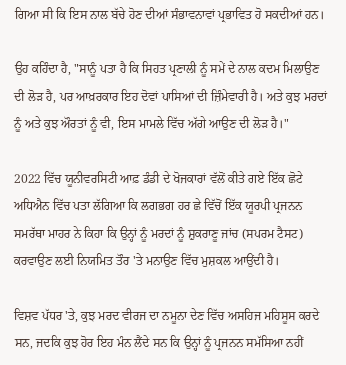ਗਿਆ ਸੀ ਕਿ ਇਸ ਨਾਲ ਬੱਚੇ ਹੋਣ ਦੀਆਂ ਸੰਭਾਵਨਾਵਾਂ ਪ੍ਰਭਾਵਿਤ ਹੋ ਸਕਦੀਆਂ ਹਨ।

ਉਹ ਕਹਿੰਦਾ ਹੈ, "ਸਾਨੂੰ ਪਤਾ ਹੈ ਕਿ ਸਿਹਤ ਪ੍ਰਣਾਲੀ ਨੂੰ ਸਮੇਂ ਦੇ ਨਾਲ ਕਦਮ ਮਿਲਾਉਣ ਦੀ ਲੋੜ ਹੈ, ਪਰ ਆਖ਼ਰਕਾਰ ਇਹ ਦੋਵਾਂ ਪਾਸਿਆਂ ਦੀ ਜ਼ਿੰਮੇਵਾਰੀ ਹੈ। ਅਤੇ ਕੁਝ ਮਰਦਾਂ ਨੂੰ ਅਤੇ ਕੁਝ ਔਰਤਾਂ ਨੂੰ ਵੀ, ਇਸ ਮਾਮਲੇ ਵਿੱਚ ਅੱਗੇ ਆਉਣ ਦੀ ਲੋੜ ਹੈ।"

2022 ਵਿੱਚ ਯੂਨੀਵਰਸਿਟੀ ਆਫ਼ ਡੰਡੀ ਦੇ ਖੋਜਕਾਰਾਂ ਵੱਲੋਂ ਕੀਤੇ ਗਏ ਇੱਕ ਛੋਟੇ ਅਧਿਐਨ ਵਿੱਚ ਪਤਾ ਲੱਗਿਆ ਕਿ ਲਗਭਗ ਹਰ ਛੇ ਵਿੱਚੋਂ ਇੱਕ ਯੂਰਪੀ ਪ੍ਰਜਨਨ ਸਮਰੱਥਾ ਮਾਹਰ ਨੇ ਕਿਹਾ ਕਿ ਉਨ੍ਹਾਂ ਨੂੰ ਮਰਦਾਂ ਨੂੰ ਸ਼ੁਕਰਾਣੂ ਜਾਂਚ (ਸਪਰਮ ਟੈਸਟ) ਕਰਵਾਉਣ ਲਈ ਨਿਯਮਿਤ ਤੌਰ 'ਤੇ ਮਨਾਉਣ ਵਿੱਚ ਮੁਸ਼ਕਲ ਆਉਂਦੀ ਹੈ।

ਵਿਸ਼ਵ ਪੱਧਰ 'ਤੇ, ਕੁਝ ਮਰਦ ਵੀਰਜ ਦਾ ਨਮੂਨਾ ਦੇਣ ਵਿੱਚ ਅਸਹਿਜ ਮਹਿਸੂਸ ਕਰਦੇ ਸਨ, ਜਦਕਿ ਕੁਝ ਹੋਰ ਇਹ ਮੰਨ ਲੈਂਦੇ ਸਨ ਕਿ ਉਨ੍ਹਾਂ ਨੂੰ ਪ੍ਰਜਨਨ ਸਮੱਸਿਆ ਨਹੀਂ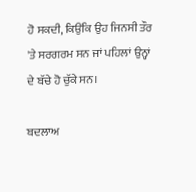ਹੋ ਸਕਦੀ, ਕਿਉਂਕਿ ਉਹ ਜਿਨਸੀ ਤੌਰ 'ਤੇ ਸਰਗਰਮ ਸਨ ਜਾਂ ਪਹਿਲਾਂ ਉਨ੍ਹਾਂ ਦੇ ਬੱਚੇ ਹੋ ਚੁੱਕੇ ਸਨ।

ਬਦਲਾਅ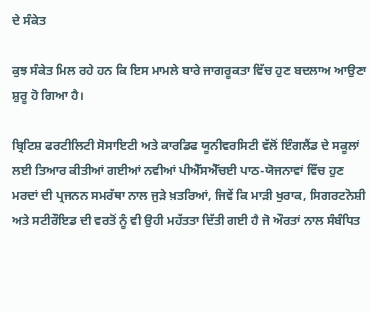ਦੇ ਸੰਕੇਤ

ਕੁਝ ਸੰਕੇਤ ਮਿਲ ਰਹੇ ਹਨ ਕਿ ਇਸ ਮਾਮਲੇ ਬਾਰੇ ਜਾਗਰੂਕਤਾ ਵਿੱਚ ਹੁਣ ਬਦਲਾਅ ਆਉਣਾ ਸ਼ੁਰੂ ਹੋ ਗਿਆ ਹੈ।

ਬ੍ਰਿਟਿਸ਼ ਫਰਟੀਲਿਟੀ ਸੋਸਾਇਟੀ ਅਤੇ ਕਾਰਡਿਫ ਯੂਨੀਵਰਸਿਟੀ ਵੱਲੋਂ ਇੰਗਲੈਂਡ ਦੇ ਸਕੂਲਾਂ ਲਈ ਤਿਆਰ ਕੀਤੀਆਂ ਗਈਆਂ ਨਵੀਆਂ ਪੀਐੱਸਐੱਚਈ ਪਾਠ-ਯੋਜਨਾਵਾਂ ਵਿੱਚ ਹੁਣ ਮਰਦਾਂ ਦੀ ਪ੍ਰਜਨਨ ਸਮਰੱਥਾ ਨਾਲ ਜੁੜੇ ਖ਼ਤਰਿਆਂ, ਜਿਵੇਂ ਕਿ ਮਾੜੀ ਖੁਰਾਕ, ਸਿਗਰਟਨੋਸ਼ੀ ਅਤੇ ਸਟੀਰੌਇਡ ਦੀ ਵਰਤੋਂ ਨੂੰ ਵੀ ਉਹੀ ਮਹੱਤਤਾ ਦਿੱਤੀ ਗਈ ਹੈ ਜੋ ਔਰਤਾਂ ਨਾਲ ਸੰਬੰਧਿਤ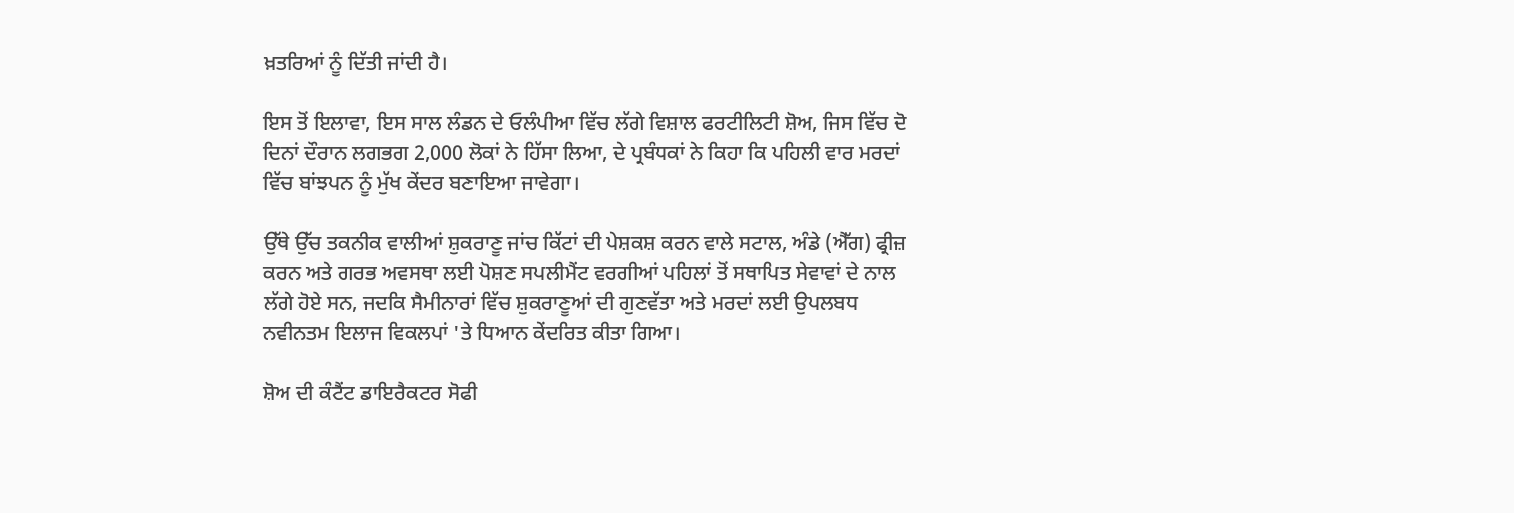ਖ਼ਤਰਿਆਂ ਨੂੰ ਦਿੱਤੀ ਜਾਂਦੀ ਹੈ।

ਇਸ ਤੋਂ ਇਲਾਵਾ, ਇਸ ਸਾਲ ਲੰਡਨ ਦੇ ਓਲੰਪੀਆ ਵਿੱਚ ਲੱਗੇ ਵਿਸ਼ਾਲ ਫਰਟੀਲਿਟੀ ਸ਼ੋਅ, ਜਿਸ ਵਿੱਚ ਦੋ ਦਿਨਾਂ ਦੌਰਾਨ ਲਗਭਗ 2,000 ਲੋਕਾਂ ਨੇ ਹਿੱਸਾ ਲਿਆ, ਦੇ ਪ੍ਰਬੰਧਕਾਂ ਨੇ ਕਿਹਾ ਕਿ ਪਹਿਲੀ ਵਾਰ ਮਰਦਾਂ ਵਿੱਚ ਬਾਂਝਪਨ ਨੂੰ ਮੁੱਖ ਕੇਂਦਰ ਬਣਾਇਆ ਜਾਵੇਗਾ।

ਉੱਥੇ ਉੱਚ ਤਕਨੀਕ ਵਾਲੀਆਂ ਸ਼ੁਕਰਾਣੂ ਜਾਂਚ ਕਿੱਟਾਂ ਦੀ ਪੇਸ਼ਕਸ਼ ਕਰਨ ਵਾਲੇ ਸਟਾਲ, ਅੰਡੇ (ਐੱਗ) ਫ੍ਰੀਜ਼ ਕਰਨ ਅਤੇ ਗਰਭ ਅਵਸਥਾ ਲਈ ਪੋਸ਼ਣ ਸਪਲੀਮੈਂਟ ਵਰਗੀਆਂ ਪਹਿਲਾਂ ਤੋਂ ਸਥਾਪਿਤ ਸੇਵਾਵਾਂ ਦੇ ਨਾਲ ਲੱਗੇ ਹੋਏ ਸਨ, ਜਦਕਿ ਸੈਮੀਨਾਰਾਂ ਵਿੱਚ ਸ਼ੁਕਰਾਣੂਆਂ ਦੀ ਗੁਣਵੱਤਾ ਅਤੇ ਮਰਦਾਂ ਲਈ ਉਪਲਬਧ ਨਵੀਨਤਮ ਇਲਾਜ ਵਿਕਲਪਾਂ 'ਤੇ ਧਿਆਨ ਕੇਂਦਰਿਤ ਕੀਤਾ ਗਿਆ।

ਸ਼ੋਅ ਦੀ ਕੰਟੈਂਟ ਡਾਇਰੈਕਟਰ ਸੋਫੀ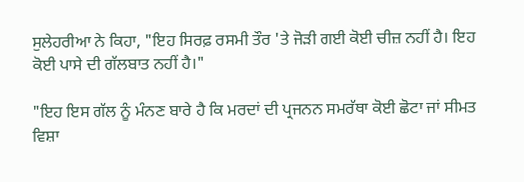ਸੁਲੇਹਰੀਆ ਨੇ ਕਿਹਾ, "ਇਹ ਸਿਰਫ਼ ਰਸਮੀ ਤੌਰ 'ਤੇ ਜੋੜੀ ਗਈ ਕੋਈ ਚੀਜ਼ ਨਹੀਂ ਹੈ। ਇਹ ਕੋਈ ਪਾਸੇ ਦੀ ਗੱਲਬਾਤ ਨਹੀਂ ਹੈ।"

"ਇਹ ਇਸ ਗੱਲ ਨੂੰ ਮੰਨਣ ਬਾਰੇ ਹੈ ਕਿ ਮਰਦਾਂ ਦੀ ਪ੍ਰਜਨਨ ਸਮਰੱਥਾ ਕੋਈ ਛੋਟਾ ਜਾਂ ਸੀਮਤ ਵਿਸ਼ਾ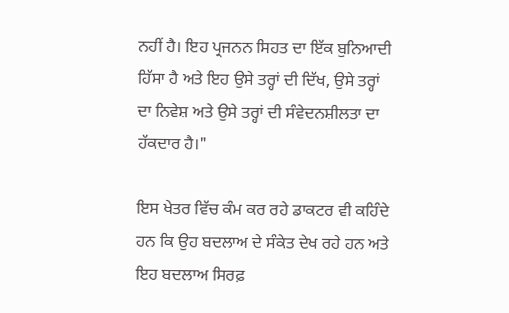ਨਹੀਂ ਹੈ। ਇਹ ਪ੍ਰਜਨਨ ਸਿਹਤ ਦਾ ਇੱਕ ਬੁਨਿਆਦੀ ਹਿੱਸਾ ਹੈ ਅਤੇ ਇਹ ਉਸੇ ਤਰ੍ਹਾਂ ਦੀ ਦਿੱਖ, ਉਸੇ ਤਰ੍ਹਾਂ ਦਾ ਨਿਵੇਸ਼ ਅਤੇ ਉਸੇ ਤਰ੍ਹਾਂ ਦੀ ਸੰਵੇਦਨਸ਼ੀਲਤਾ ਦਾ ਹੱਕਦਾਰ ਹੈ।"

ਇਸ ਖੇਤਰ ਵਿੱਚ ਕੰਮ ਕਰ ਰਹੇ ਡਾਕਟਰ ਵੀ ਕਹਿੰਦੇ ਹਨ ਕਿ ਉਹ ਬਦਲਾਅ ਦੇ ਸੰਕੇਤ ਦੇਖ ਰਹੇ ਹਨ ਅਤੇ ਇਹ ਬਦਲਾਅ ਸਿਰਫ਼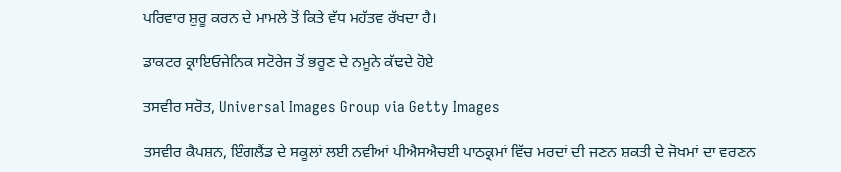ਪਰਿਵਾਰ ਸ਼ੁਰੂ ਕਰਨ ਦੇ ਮਾਮਲੇ ਤੋਂ ਕਿਤੇ ਵੱਧ ਮਹੱਤਵ ਰੱਖਦਾ ਹੈ।

ਡਾਕਟਰ ਕ੍ਰਾਇਓਜੇਨਿਕ ਸਟੋਰੇਜ ਤੋਂ ਭਰੂਣ ਦੇ ਨਮੂਨੇ ਕੱਢਦੇ ਹੋਏ

ਤਸਵੀਰ ਸਰੋਤ, Universal Images Group via Getty Images

ਤਸਵੀਰ ਕੈਪਸ਼ਨ, ਇੰਗਲੈਂਡ ਦੇ ਸਕੂਲਾਂ ਲਈ ਨਵੀਆਂ ਪੀਐਸਐਚਈ ਪਾਠਕ੍ਰਮਾਂ ਵਿੱਚ ਮਰਦਾਂ ਦੀ ਜਣਨ ਸ਼ਕਤੀ ਦੇ ਜੋਖਮਾਂ ਦਾ ਵਰਣਨ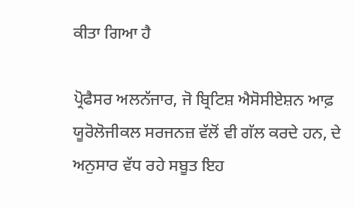ਕੀਤਾ ਗਿਆ ਹੈ

ਪ੍ਰੋਫੈਸਰ ਅਲਨੱਜਾਰ, ਜੋ ਬ੍ਰਿਟਿਸ਼ ਐਸੋਸੀਏਸ਼ਨ ਆਫ਼ ਯੂਰੋਲੋਜੀਕਲ ਸਰਜਨਜ਼ ਵੱਲੋਂ ਵੀ ਗੱਲ ਕਰਦੇ ਹਨ, ਦੇ ਅਨੁਸਾਰ ਵੱਧ ਰਹੇ ਸਬੂਤ ਇਹ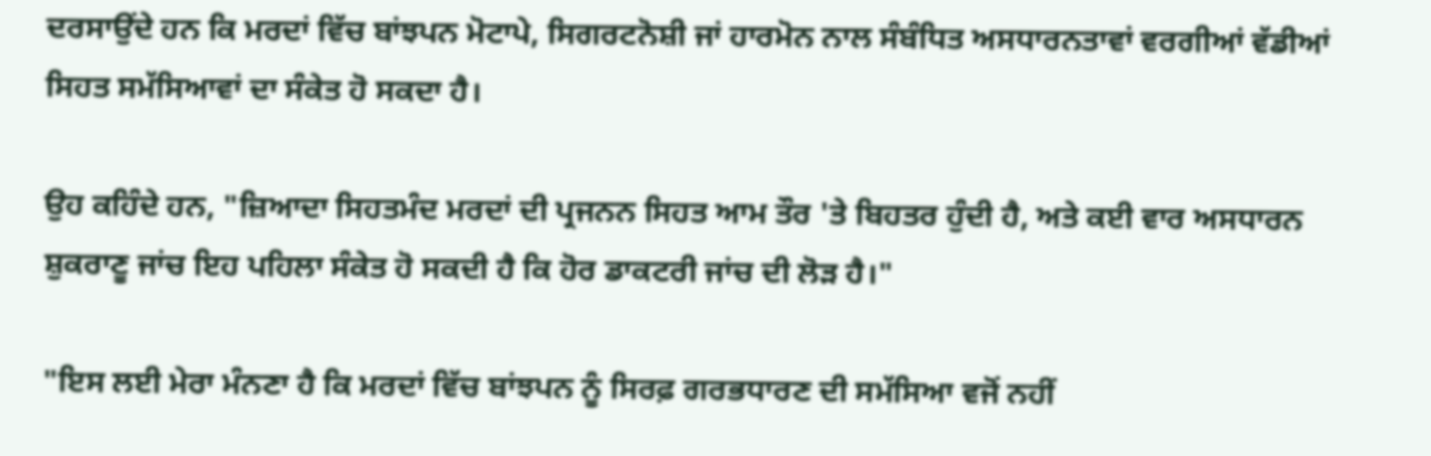ਦਰਸਾਉਂਦੇ ਹਨ ਕਿ ਮਰਦਾਂ ਵਿੱਚ ਬਾਂਝਪਨ ਮੋਟਾਪੇ, ਸਿਗਰਟਨੋਸ਼ੀ ਜਾਂ ਹਾਰਮੋਨ ਨਾਲ ਸੰਬੰਧਿਤ ਅਸਧਾਰਨਤਾਵਾਂ ਵਰਗੀਆਂ ਵੱਡੀਆਂ ਸਿਹਤ ਸਮੱਸਿਆਵਾਂ ਦਾ ਸੰਕੇਤ ਹੋ ਸਕਦਾ ਹੈ।

ਉਹ ਕਹਿੰਦੇ ਹਨ, "ਜ਼ਿਆਦਾ ਸਿਹਤਮੰਦ ਮਰਦਾਂ ਦੀ ਪ੍ਰਜਨਨ ਸਿਹਤ ਆਮ ਤੌਰ 'ਤੇ ਬਿਹਤਰ ਹੁੰਦੀ ਹੈ, ਅਤੇ ਕਈ ਵਾਰ ਅਸਧਾਰਨ ਸ਼ੁਕਰਾਣੂ ਜਾਂਚ ਇਹ ਪਹਿਲਾ ਸੰਕੇਤ ਹੋ ਸਕਦੀ ਹੈ ਕਿ ਹੋਰ ਡਾਕਟਰੀ ਜਾਂਚ ਦੀ ਲੋੜ ਹੈ।"

"ਇਸ ਲਈ ਮੇਰਾ ਮੰਨਣਾ ਹੈ ਕਿ ਮਰਦਾਂ ਵਿੱਚ ਬਾਂਝਪਨ ਨੂੰ ਸਿਰਫ਼ ਗਰਭਧਾਰਣ ਦੀ ਸਮੱਸਿਆ ਵਜੋਂ ਨਹੀਂ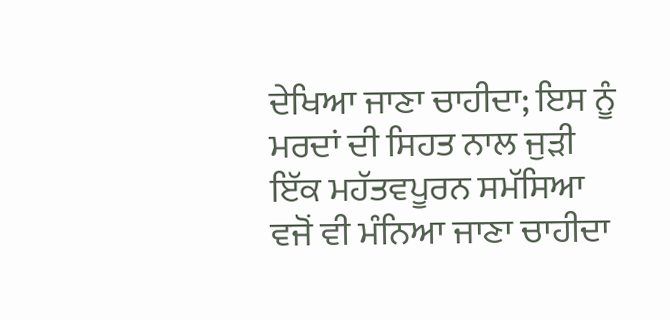ਦੇਖਿਆ ਜਾਣਾ ਚਾਹੀਦਾ; ਇਸ ਨੂੰ ਮਰਦਾਂ ਦੀ ਸਿਹਤ ਨਾਲ ਜੁੜੀ ਇੱਕ ਮਹੱਤਵਪੂਰਨ ਸਮੱਸਿਆ ਵਜੋਂ ਵੀ ਮੰਨਿਆ ਜਾਣਾ ਚਾਹੀਦਾ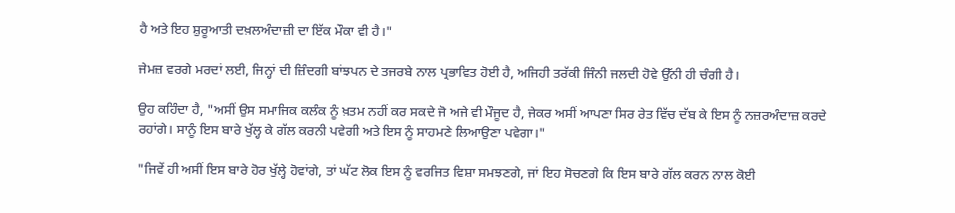ਹੈ ਅਤੇ ਇਹ ਸ਼ੁਰੂਆਤੀ ਦਖ਼ਲਅੰਦਾਜ਼ੀ ਦਾ ਇੱਕ ਮੌਕਾ ਵੀ ਹੈ।"

ਜੇਮਜ਼ ਵਰਗੇ ਮਰਦਾਂ ਲਈ, ਜਿਨ੍ਹਾਂ ਦੀ ਜ਼ਿੰਦਗੀ ਬਾਂਝਪਨ ਦੇ ਤਜਰਬੇ ਨਾਲ ਪ੍ਰਭਾਵਿਤ ਹੋਈ ਹੈ, ਅਜਿਹੀ ਤਰੱਕੀ ਜਿੰਨੀ ਜਲਦੀ ਹੋਵੇ ਉੱਨੀ ਹੀ ਚੰਗੀ ਹੈ।

ਉਹ ਕਹਿੰਦਾ ਹੈ, "ਅਸੀਂ ਉਸ ਸਮਾਜਿਕ ਕਲੰਕ ਨੂੰ ਖ਼ਤਮ ਨਹੀਂ ਕਰ ਸਕਦੇ ਜੋ ਅਜੇ ਵੀ ਮੌਜੂਦ ਹੈ, ਜੇਕਰ ਅਸੀਂ ਆਪਣਾ ਸਿਰ ਰੇਤ ਵਿੱਚ ਦੱਬ ਕੇ ਇਸ ਨੂੰ ਨਜ਼ਰਅੰਦਾਜ਼ ਕਰਦੇ ਰਹਾਂਗੇ। ਸਾਨੂੰ ਇਸ ਬਾਰੇ ਖੁੱਲ੍ਹ ਕੇ ਗੱਲ ਕਰਨੀ ਪਵੇਗੀ ਅਤੇ ਇਸ ਨੂੰ ਸਾਹਮਣੇ ਲਿਆਉਣਾ ਪਵੇਗਾ।"

"ਜਿਵੇਂ ਹੀ ਅਸੀਂ ਇਸ ਬਾਰੇ ਹੋਰ ਖੁੱਲ੍ਹੇ ਹੋਵਾਂਗੇ, ਤਾਂ ਘੱਟ ਲੋਕ ਇਸ ਨੂੰ ਵਰਜਿਤ ਵਿਸ਼ਾ ਸਮਝਣਗੇ, ਜਾਂ ਇਹ ਸੋਚਣਗੇ ਕਿ ਇਸ ਬਾਰੇ ਗੱਲ ਕਰਨ ਨਾਲ ਕੋਈ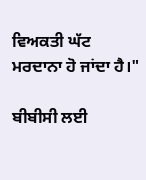ਵਿਅਕਤੀ ਘੱਟ ਮਰਦਾਨਾ ਹੋ ਜਾਂਦਾ ਹੈ।"

ਬੀਬੀਸੀ ਲਈ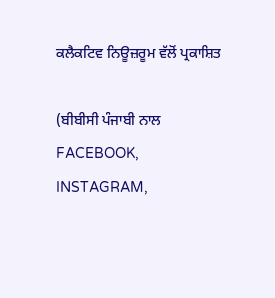ਕਲੈਕਟਿਵ ਨਿਊਜ਼ਰੂਮ ਵੱਲੋਂ ਪ੍ਰਕਾਸ਼ਿਤ

(ਬੀਬੀਸੀ ਪੰਜਾਬੀ ਨਾਲ FACEBOOK, INSTAGRAM,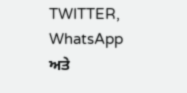TWITTER, WhatsApp ਅਤੇ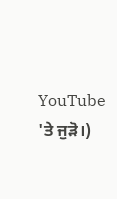YouTube 'ਤੇ ਜੁੜੋ।)